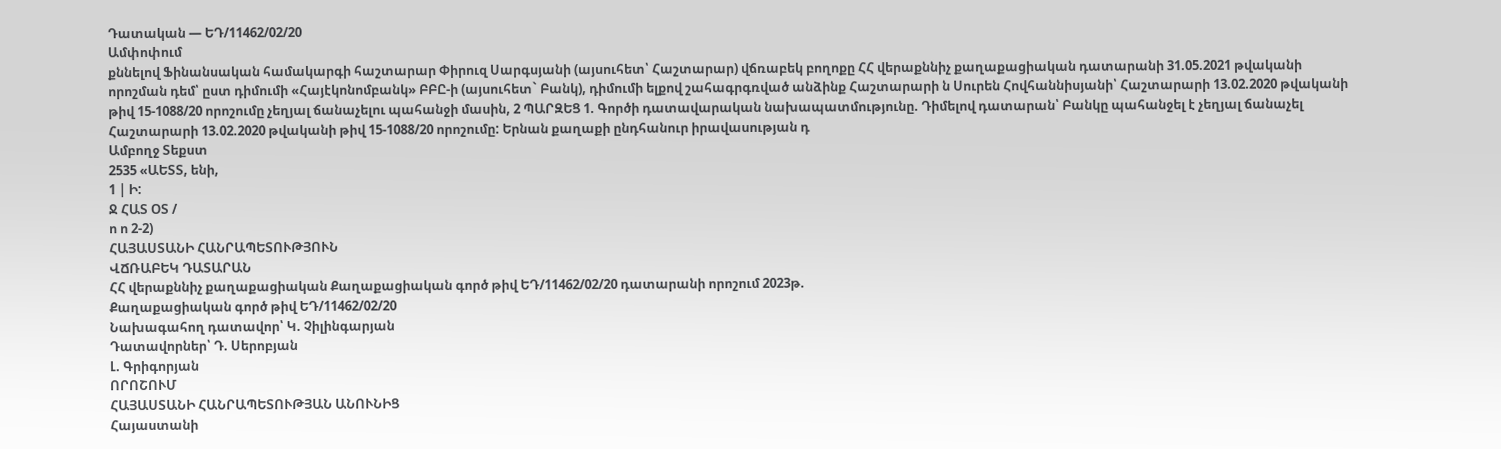Դատական — ԵԴ/11462/02/20
Ամփոփում
քննելով Ֆինանսական համակարգի հաշտարար Փիրուզ Սարգսյանի (այսուհետ՝ Հաշտարար) վճռաբեկ բողոքը ՀՀ վերաքննիչ քաղաքացիական դատարանի 31.05.2021 թվականի որոշման դեմ՝ ըստ դիմումի «Հայէկոնոմբանկ» ԲԲԸ-ի (այսուհետ` Բանկ), դիմումի ելքով շահագրգռված անձինք Հաշտարարի ն Սուրեն Հովհաննիսյանի՝ Հաշտարարի 13.02.2020 թվականի թիվ 15-1088/20 որոշումը չեղյալ ճանաչելու պահանջի մասին, 2 ՊԱՐԶԵՑ 1. Գործի դատավարական նախապատմությունը. Դիմելով դատարան՝ Բանկը պահանջել է չեղյալ ճանաչել Հաշտարարի 13.02.2020 թվականի թիվ 15-1088/20 որոշումը: Երնան քաղաքի ընդհանուր իրավասության դ
Ամբողջ Տեքստ
2535 «ԱԵՏՏ, ենի,
1 | Ի:
Ջ ՀԱՏ ՕՏ /
ո ո 2-2)
ՀԱՅԱՍՏԱՆԻ ՀԱՆՐԱՊԵՏՈՒԹՅՈՒՆ
ՎՃՌԱԲԵԿ ԴԱՏԱՐԱՆ
ՀՀ վերաքննիչ քաղաքացիական Քաղաքացիական գործ թիվ ԵԴ/11462/02/20 դատարանի որոշում 2023թ.
Քաղաքացիական գործ թիվ ԵԴ/11462/02/20
Նախագահող դատավոր՝ Կ. Չիլինգարյան
Դատավորներ՝ Դ. Սերոբյան
Լ. Գրիգորյան
ՈՐՈՇՈՒՄ
ՀԱՅԱՍՏԱՆԻ ՀԱՆՐԱՊԵՏՈՒԹՅԱՆ ԱՆՈՒՆԻՑ
Հայաստանի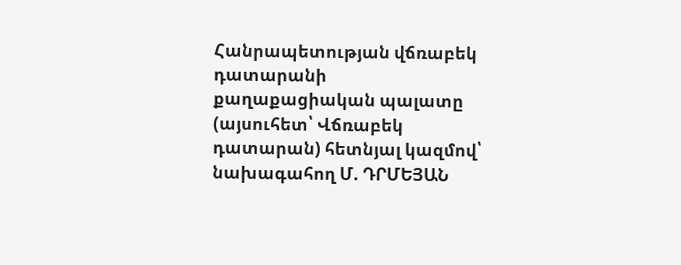Հանրապետության վճռաբեկ դատարանի քաղաքացիական պալատը (այսուհետ՝ Վճռաբեկ դատարան) հետնյալ կազմով՝
նախագահող Մ. ԴՐՄԵՅԱՆ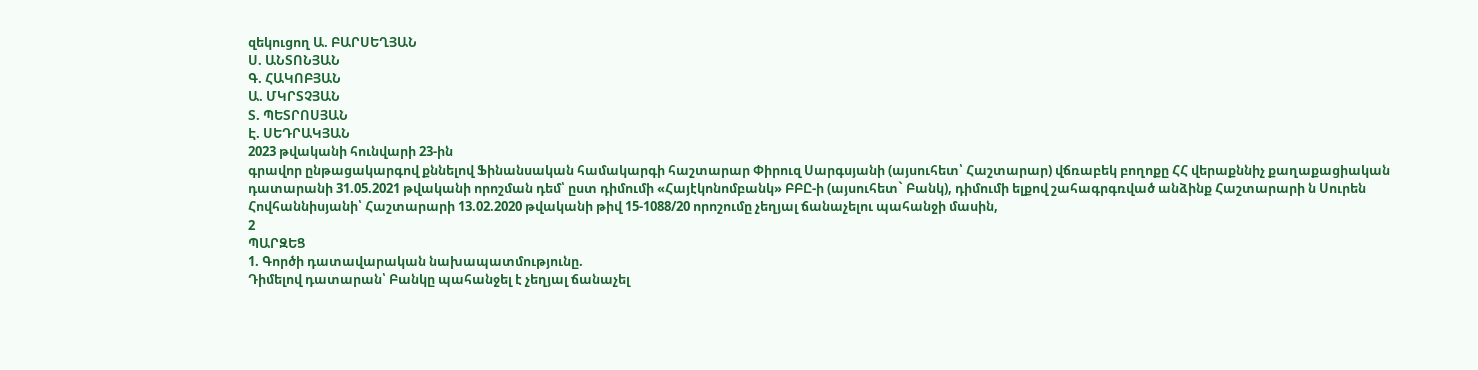զեկուցող Ա. ԲԱՐՍԵՂՅԱՆ
Ս. ԱՆՏՈՆՅԱՆ
Գ. ՀԱԿՈԲՅԱՆ
Ա. ՄԿՐՏՉՅԱՆ
Տ. ՊԵՏՐՈՍՅԱՆ
Է. ՍԵԴՐԱԿՅԱՆ
2023 թվականի հունվարի 23-ին
գրավոր ընթացակարգով քննելով Ֆինանսական համակարգի հաշտարար Փիրուզ Սարգսյանի (այսուհետ՝ Հաշտարար) վճռաբեկ բողոքը ՀՀ վերաքննիչ քաղաքացիական դատարանի 31.05.2021 թվականի որոշման դեմ՝ ըստ դիմումի «Հայէկոնոմբանկ» ԲԲԸ-ի (այսուհետ` Բանկ), դիմումի ելքով շահագրգռված անձինք Հաշտարարի ն Սուրեն Հովհաննիսյանի՝ Հաշտարարի 13.02.2020 թվականի թիվ 15-1088/20 որոշումը չեղյալ ճանաչելու պահանջի մասին,
2
ՊԱՐԶԵՑ
1. Գործի դատավարական նախապատմությունը.
Դիմելով դատարան՝ Բանկը պահանջել է չեղյալ ճանաչել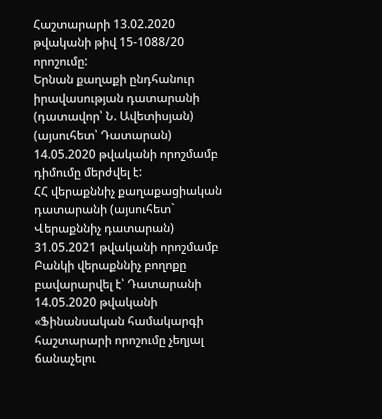Հաշտարարի 13.02.2020 թվականի թիվ 15-1088/20 որոշումը:
Երնան քաղաքի ընդհանուր իրավասության դատարանի (դատավոր՝ Ն. Ավետիսյան) (այսուհետ՝ Դատարան) 14.05.2020 թվականի որոշմամբ դիմումը մերժվել է:
ՀՀ վերաքննիչ քաղաքացիական դատարանի (այսուհետ` Վերաքննիչ դատարան) 31.05.2021 թվականի որոշմամբ Բանկի վերաքննիչ բողոքը բավարարվել է՝ Դատարանի 14.05.2020 թվականի «Ֆինանսական համակարգի հաշտարարի որոշումը չեղյալ ճանաչելու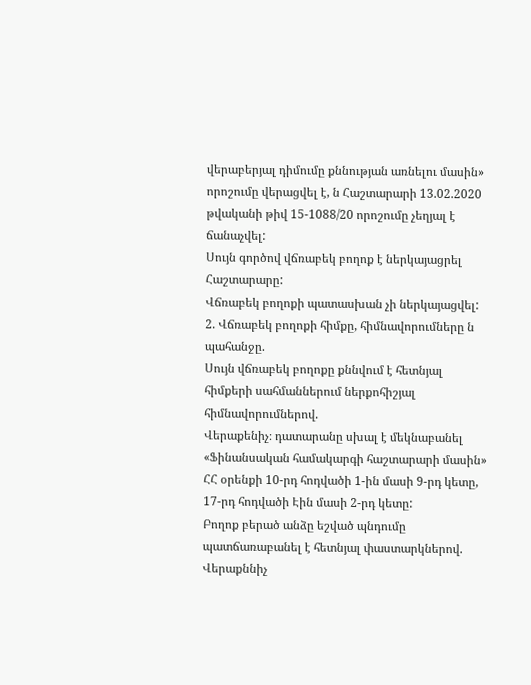վերաբերյալ դիմումը քննության առնելու մասին» որոշումը վերացվել է, ն Հաշտարարի 13.02.2020 թվականի թիվ 15-1088/20 որոշումը չեղյալ է ճանաչվել:
Սույն գործով վճռաբեկ բողոք է ներկայացրել Հաշտարարը:
Վճռաբեկ բողոքի պատասխան չի ներկայացվել:
2. Վճռաբեկ բողոքի հիմքը, հիմնավորումները ն պահանջը.
Սույն վճռաբեկ բողոքը քննվում է հետնյալ հիմքերի սահմաններում ներքոհիշյալ հիմնավորումներով.
Վերաքենիչ։ դատարանը սխալ է մեկնաբանել «Ֆինանսական համակարգի հաշտարարի մասին» ՀՀ օրենքի 10-րդ հոդվածի 1-ին մասի 9-րդ կետը, 17-րդ հոդվածի Էին մասի 2-րդ կետը:
Բողոք բերած անձը եշված պնդումը պատճառաբանել է հետնյալ փաստարկներով.
Վերաքննիչ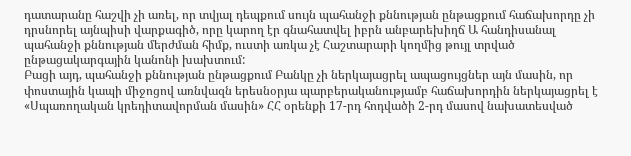դատարանը հաշվի չի առել, որ տվյալ դեպքում սույն պահանջի քննության ընթացքում հաճախորդը չի դրսնորել այնպիսի վարքագիծ, որը կարող էր գնահատվել իբրն անբարեխիղճ Ա հանդիսանալ պահանջի քննության մերժման հիմք, ուստի առկա չէ Հաշտարարի կողմից թույլ տրված ընթացակարգային կանոնի խախտում:
Բացի այդ, պահանջի քննության ընթացքում Բանկը չի ներկայացրել ապացույցներ այն մասին, որ փոստային կապի միջոցով առնվազն երեսնօրյա պարբերականությամբ հաճախորդին ներկայացրել է «Սպառողական կրեդիտավորման մասին» ՀՀ օրենքի 17-րդ հոդվածի 2-րդ մասով նախատեսված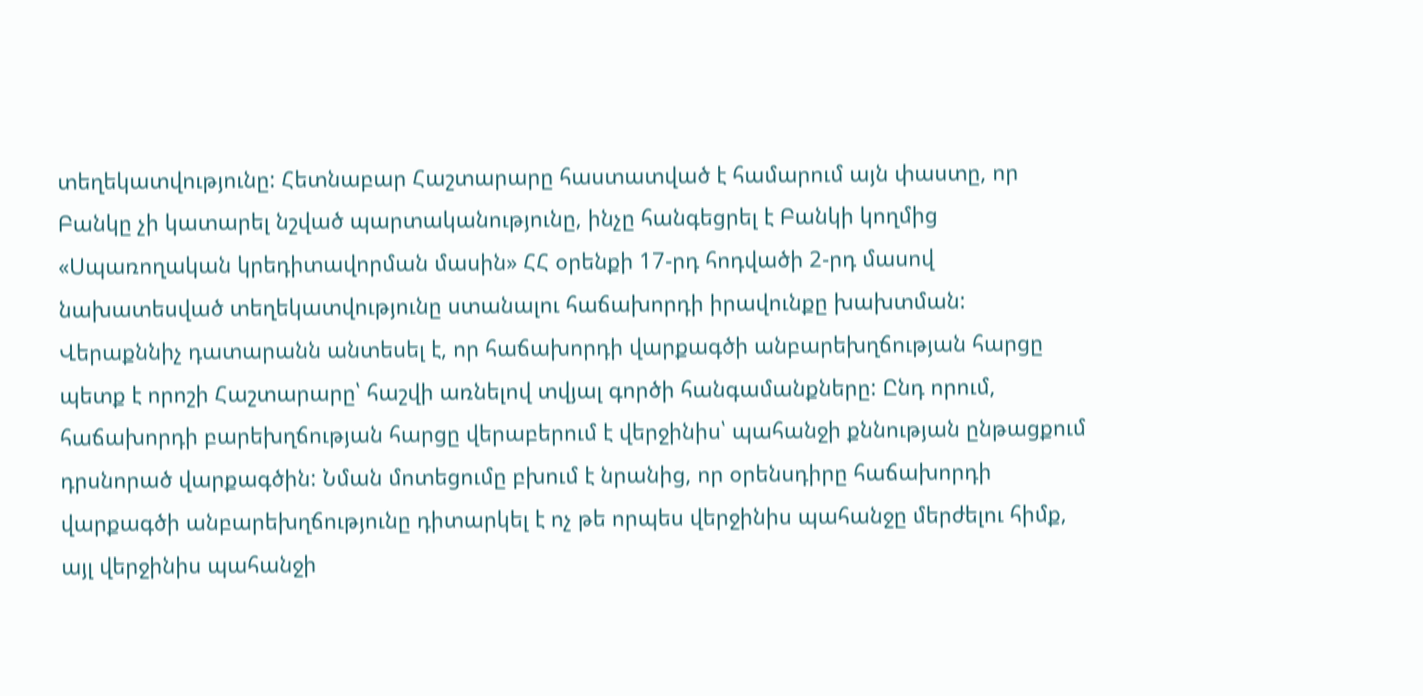տեղեկատվությունը: Հետնաբար Հաշտարարը հաստատված է համարում այն փաստը, որ Բանկը չի կատարել նշված պարտականությունը, ինչը հանգեցրել է Բանկի կողմից «Սպառողական կրեդիտավորման մասին» ՀՀ օրենքի 17-րդ հոդվածի 2-րդ մասով նախատեսված տեղեկատվությունը ստանալու հաճախորդի իրավունքը խախտման:
Վերաքննիչ դատարանն անտեսել է, որ հաճախորդի վարքագծի անբարեխղճության հարցը պետք է որոշի Հաշտարարը՝ հաշվի առնելով տվյալ գործի հանգամանքները: Ընդ որում, հաճախորդի բարեխղճության հարցը վերաբերում է վերջինիս՝ պահանջի քննության ընթացքում դրսնորած վարքագծին: Նման մոտեցումը բխում է նրանից, որ օրենսդիրը հաճախորդի վարքագծի անբարեխղճությունը դիտարկել է ոչ թե որպես վերջինիս պահանջը մերժելու հիմք, այլ վերջինիս պահանջի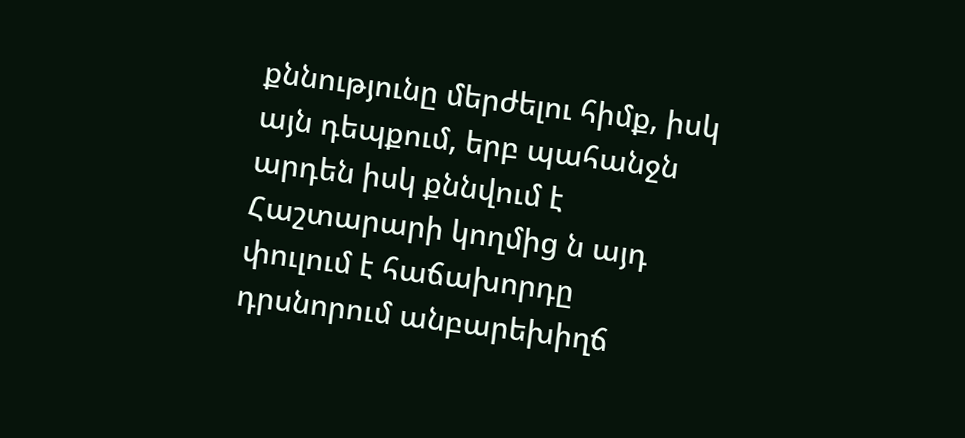քննությունը մերժելու հիմք, իսկ այն դեպքում, երբ պահանջն արդեն իսկ քննվում է Հաշտարարի կողմից ն այդ փուլում է հաճախորդը դրսնորում անբարեխիղճ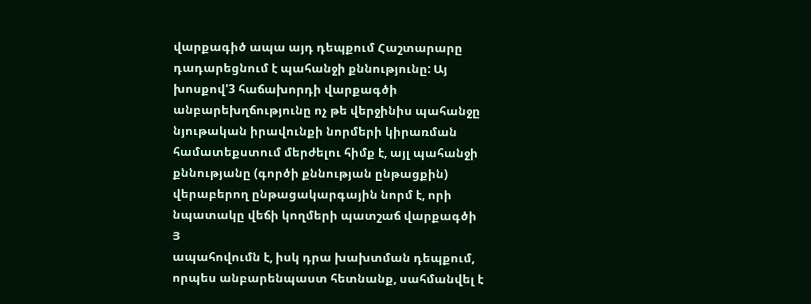վարքագիծ ապա այդ դեպքում Հաշտարարը դադարեցնում է պահանջի քննությունը: Այ խոսքով'3 հաճախորդի վարքագծի անբարեխղճությունը ոչ թե վերջինիս պահանջը նյութական իրավունքի նորմերի կիրառման համատեքստում մերժելու հիմք է, այլ պահանջի քննությանը (գործի քննության ընթացքին) վերաբերող ընթացակարգային նորմ է, որի նպատակը վեճի կողմերի պատշաճ վարքագծի
Յ
ապահովումն է, իսկ դրա խախտման դեպքում, որպես անբարենպաստ հետնանք, սահմանվել է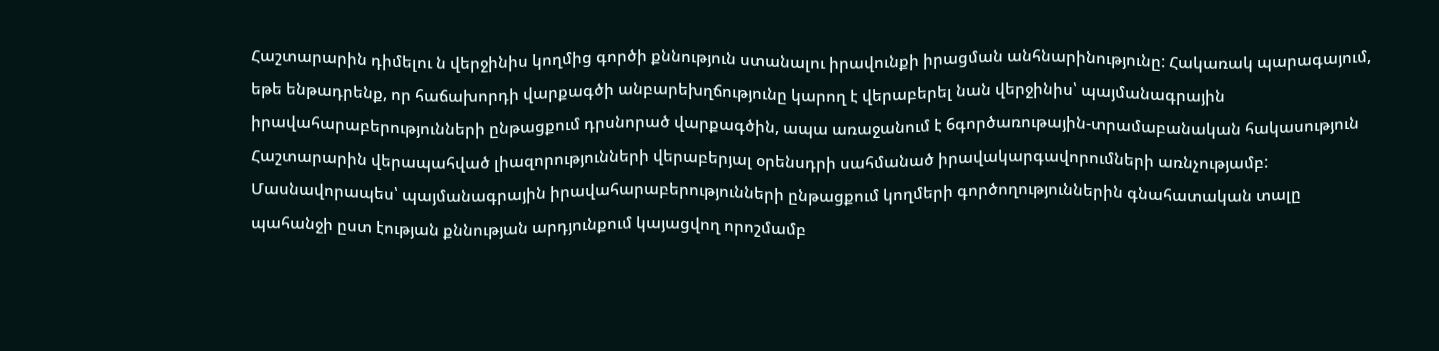Հաշտարարին դիմելու ն վերջինիս կողմից գործի քննություն ստանալու իրավունքի իրացման անհնարինությունը: Հակառակ պարագայում, եթե ենթադրենք, որ հաճախորդի վարքագծի անբարեխղճությունը կարող է վերաբերել նան վերջինիս՝ պայմանագրային իրավահարաբերությունների ընթացքում դրսնորած վարքագծին, ապա առաջանում է 6գործառութային-տրամաբանական հակասություն Հաշտարարին վերապահված լիազորությունների վերաբերյալ օրենսդրի սահմանած իրավակարգավորումների առնչությամբ: Մասնավորապես՝ պայմանագրային իրավահարաբերությունների ընթացքում կողմերի գործողություններին գնահատական տալը պահանջի ըստ էության քննության արդյունքում կայացվող որոշմամբ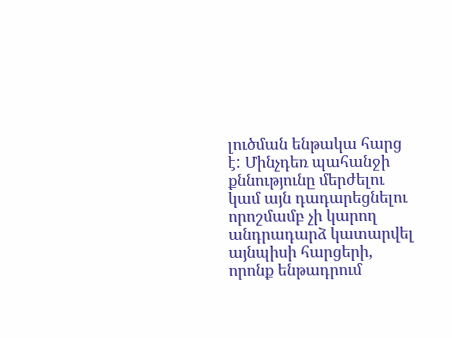լուծման ենթակա հարց է: Մինչդեռ պահանջի քննությունը մերժելու կամ այն դադարեցնելու որոշմամբ չի կարող անդրադարձ կատարվել այնպիսի հարցերի, որոնք ենթադրում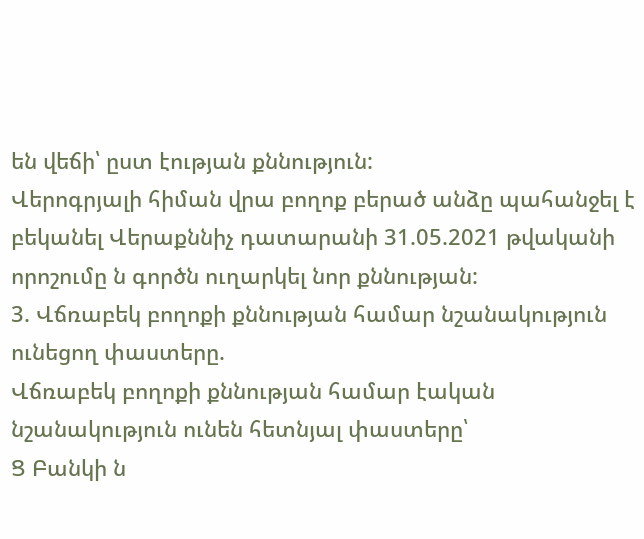են վեճի՝ ըստ էության քննություն:
Վերոգրյալի հիման վրա բողոք բերած անձը պահանջել է բեկանել Վերաքննիչ դատարանի 31.05.2021 թվականի որոշումը ն գործն ուղարկել նոր քննության:
3. Վճռաբեկ բողոքի քննության համար նշանակություն ունեցող փաստերը.
Վճռաբեկ բողոքի քննության համար էական նշանակություն ունեն հետնյալ փաստերը՝
Ց Բանկի ն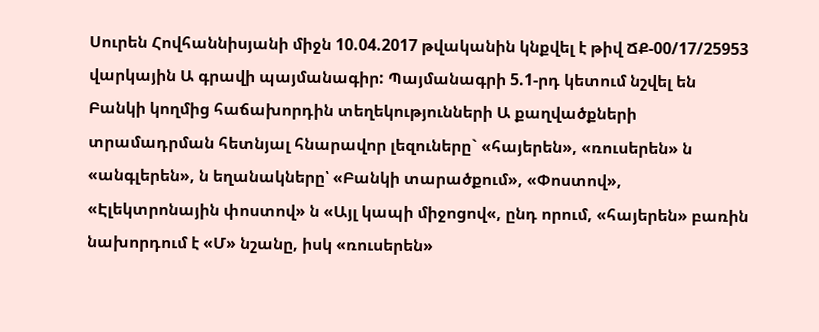Սուրեն Հովհաննիսյանի միջն 10.04.2017 թվականին կնքվել է թիվ ՃՔ-00/17/25953 վարկային Ա գրավի պայմանագիր: Պայմանագրի 5.1-րդ կետում նշվել են Բանկի կողմից հաճախորդին տեղեկությունների Ա քաղվածքների տրամադրման հետնյալ հնարավոր լեզուները` «հայերեն», «ռուսերեն» ն «անգլերեն», ն եղանակները՝ «Բանկի տարածքում», «Փոստով», «Էլեկտրոնային փոստով» ն «Այլ կապի միջոցով«, ընդ որում, «հայերեն» բառին նախորդում է «Մ» նշանը, իսկ «ռուսերեն»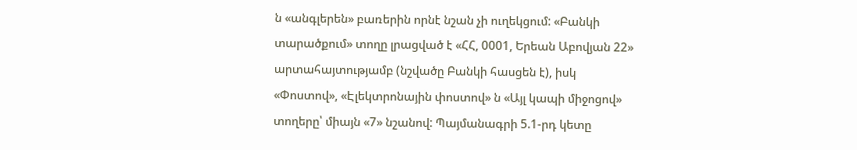ն «անգլերեն» բառերին որնէ նշան չի ուղեկցում: «Բանկի տարածքում» տողը լրացված է «ՀՀ, 0001, Երեան Աբովյան 22» արտահայտությամբ (նշվածը Բանկի հասցեն է), իսկ «Փոստով», «Էլեկտրոնային փոստով» ն «Այլ կապի միջոցով» տողերը՝ միայն «7» նշանով: Պայմանագրի 5.1-րդ կետը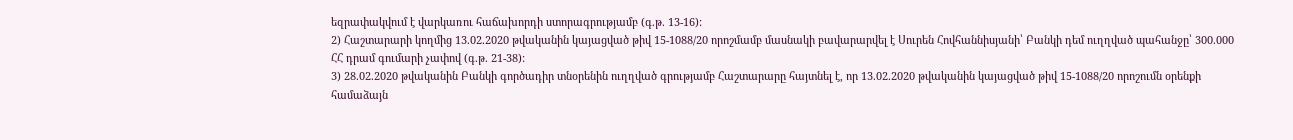եզրափակվում է վարկառու հաճախորդի ստորագրությամբ (գ.թ. 13-16):
2) Հաշտարարի կողմից 13.02.2020 թվականին կայացված թիվ 15-1088/20 որոշմամբ մասնակի բավարարվել է Սուրեն Հովհաննիսյանի՝ Բանկի դեմ ուղղված պահանջը՝ 300.000 ՀՀ դրամ գումարի չափով (գ.թ. 21-38):
3) 28.02.2020 թվականին Բանկի գործադիր տնօրենին ուղղված գրությամբ Հաշտարարը հայտնել է, որ 13.02.2020 թվականին կայացված թիվ 15-1088/20 որոշումն օրենքի համաձայն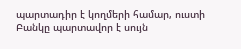պարտադիր է կողմերի համար, ուստի Բանկը պարտավոր է սույն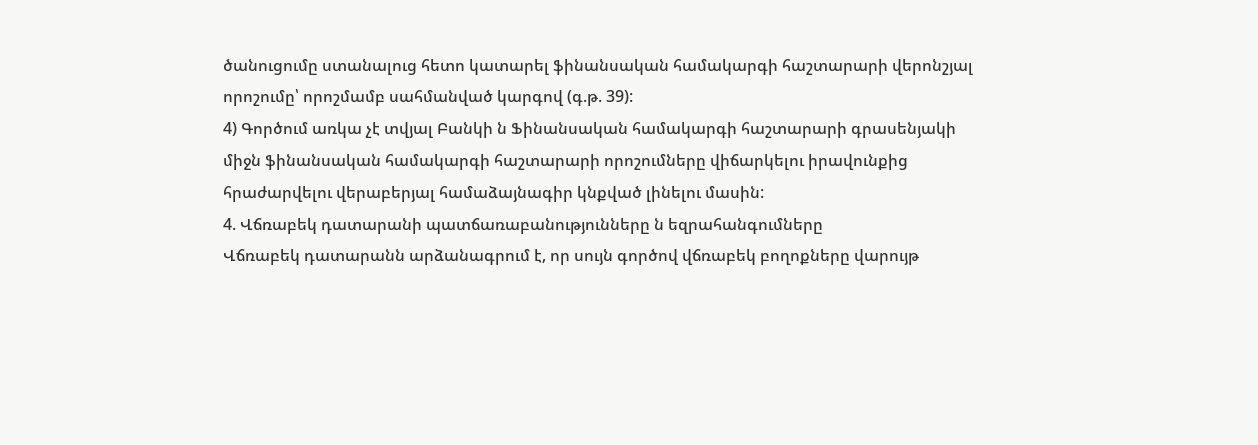ծանուցումը ստանալուց հետո կատարել ֆինանսական համակարգի հաշտարարի վերոնշյալ որոշումը՝ որոշմամբ սահմանված կարգով (գ.թ. 39):
4) Գործում առկա չէ տվյալ Բանկի ն Ֆինանսական համակարգի հաշտարարի գրասենյակի միջն ֆինանսական համակարգի հաշտարարի որոշումները վիճարկելու իրավունքից հրաժարվելու վերաբերյալ համաձայնագիր կնքված լինելու մասին:
4. Վճռաբեկ դատարանի պատճառաբանությունները ն եզրահանգումները
Վճռաբեկ դատարանն արձանագրում է, որ սույն գործով վճռաբեկ բողոքները վարույթ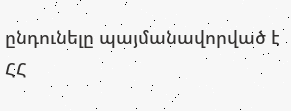ընդունելը պայմանավորված է ՀՀ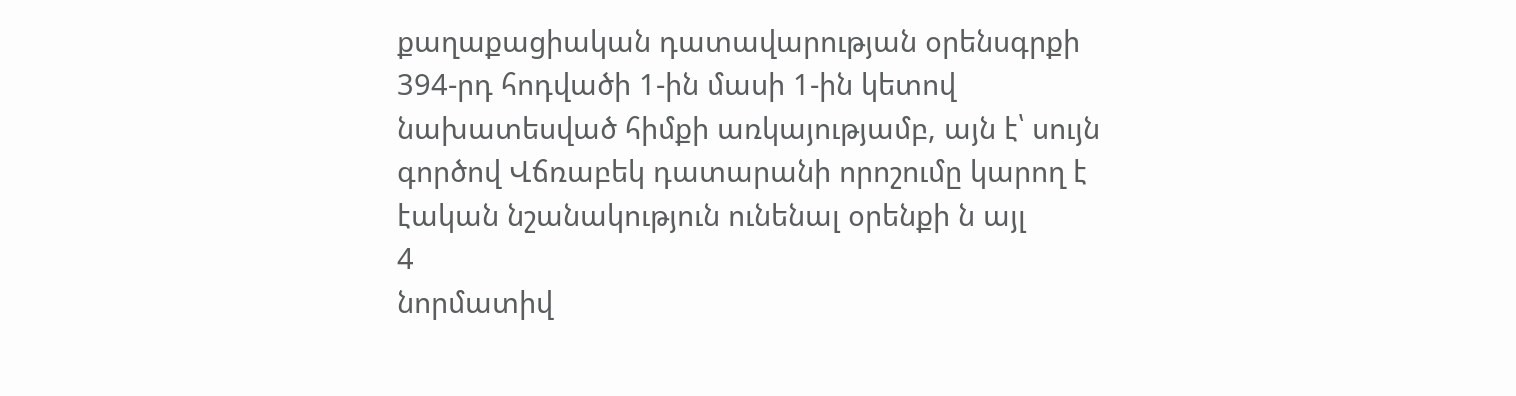քաղաքացիական դատավարության օրենսգրքի 394-րդ հոդվածի 1-ին մասի 1-ին կետով նախատեսված հիմքի առկայությամբ, այն է՝ սույն գործով Վճռաբեկ դատարանի որոշումը կարող է էական նշանակություն ունենալ օրենքի ն այլ
4
նորմատիվ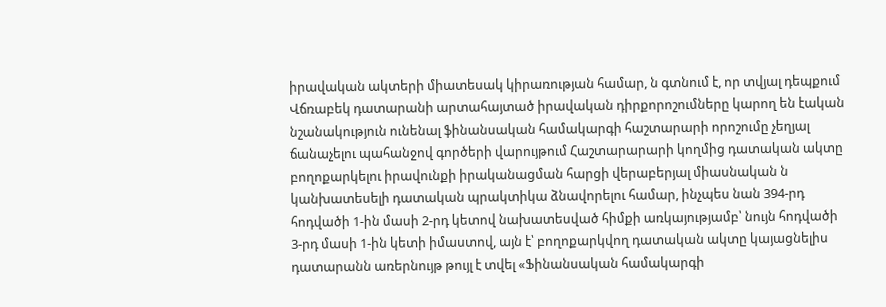իրավական ակտերի միատեսակ կիրառության համար, ն գտնում է, որ տվյալ դեպքում Վճռաբեկ դատարանի արտահայտած իրավական դիրքորոշումները կարող են էական նշանակություն ունենալ ֆինանսական համակարգի հաշտարարի որոշումը չեղյալ ճանաչելու պահանջով գործերի վարույթում Հաշտարարարի կողմից դատական ակտը բողոքարկելու իրավունքի իրականացման հարցի վերաբերյալ միասնական ն կանխատեսելի դատական պրակտիկա ձնավորելու համար, ինչպես նան 394-րդ հոդվածի 1-ին մասի 2-րդ կետով նախատեսված հիմքի առկայությամբ՝ նույն հոդվածի 3-րդ մասի 1-ին կետի իմաստով, այն է՝ բողոքարկվող դատական ակտը կայացնելիս դատարանն առերնույթ թույլ է տվել «Ֆինանսական համակարգի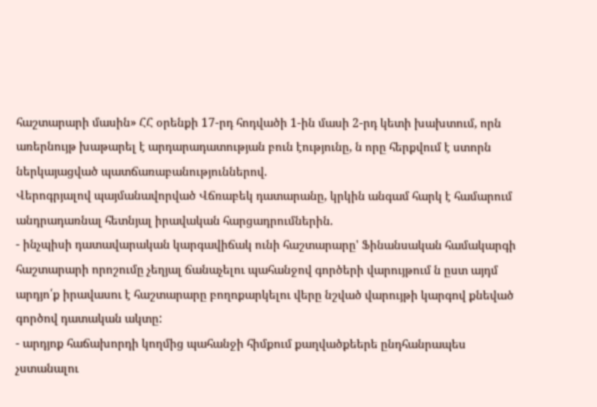հաշտարարի մասին» ՀՀ օրենքի 17-րդ հոդվածի 1-ին մասի 2-րդ կետի խախտում, որն առերնույթ խաթարել է արդարադատության բուն էությունը, ն որը հերքվում է ստորն ներկայացված պատճառաբանություններով.
Վերոգրյալով պայմանավորված Վճռաբեկ դատարանը, կրկին անգամ հարկ է համարում անդրադառնալ հետնյալ իրավական հարցադրումներին.
- ինչպիսի դատավարական կարգավիճակ ունի հաշտարարը' Ֆինանսական համակարգի հաշտարարի որոշումը չեղյալ ճանաչելու պահանջով գործերի վարույթում ն ըստ այդմ արդյո՛ք իրավասու է հաշտարարը բողոքարկելու վերը նշված վարույթի կարգով քնեված գործով դատական ակտը:
- արդյոք հաճախորդի կողմից պահանջի հիմքում քաղվածքեերե ընդհանրապես չստանալու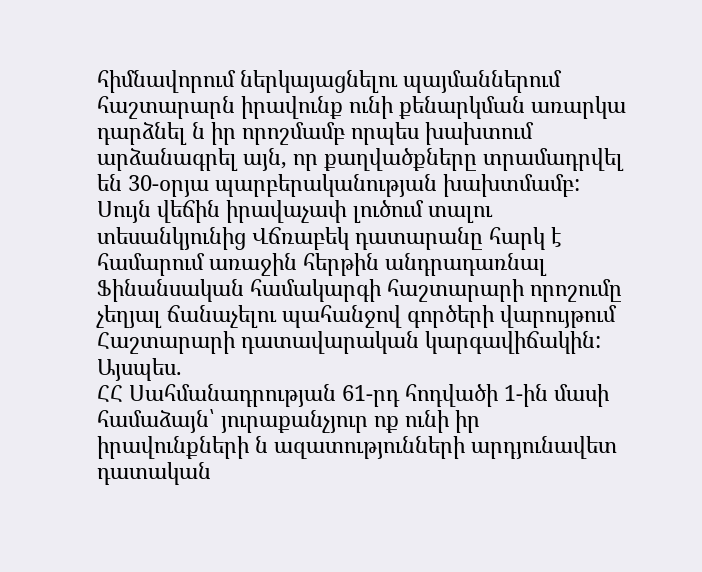հիմնավորում ներկայացնելու պայմաններում հաշտարարն իրավունք ունի քենարկման առարկա դարձնել ն իր որոշմամբ որպես խախտում արձանագրել այն, որ քաղվածքները տրամադրվել են 30-օրյա պարբերականության խախտմամբ:
Սույն վեճին իրավաչափ լուծում տալու տեսանկյունից Վճռաբեկ դատարանը հարկ է համարում առաջին հերթին անդրադառնալ Ֆինանսական համակարգի հաշտարարի որոշումը չեղյալ ճանաչելու պահանջով գործերի վարույթում Հաշտարարի դատավարական կարգավիճակին: Այսպես.
ՀՀ Սահմանադրության 61-րդ հոդվածի 1-ին մասի համաձայն՝ յուրաքանչյուր ոք ունի իր իրավունքների ն ազատությունների արդյունավետ դատական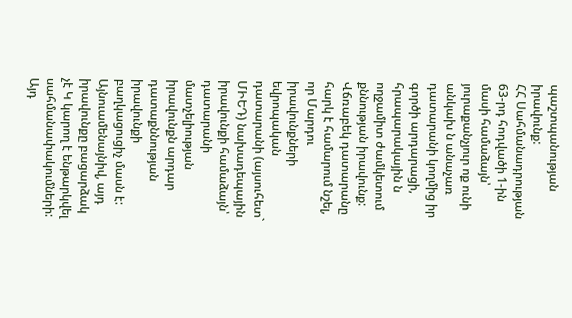պաշտպանության իրավունք:
ՀՀ Սահմանադրության 63-րդ հոդվածի 1-ին մասի համաձայն՝ յուրաքանչյուր ոք ունի անկախ ն անաչառ դատարանի կողմից իր գործի արդարացի, հրապարակային ն ողջամիտ ժամկետում քննության իրավունք:
Վճռաբեկ դատարանը հարկ է համարում նշել, որ Մարդու իրավունքների եվրոպական դատարանի (այսուհետ` ՄԻԵԴ) նախադեպային իրավունքի համաձայն՝ դատարանի մատչելիության իրավունքն արդար դատաքննության իրավունքի բաղկացուցիչ մասն է: Այնուամենայնիվ, այդ իրավունքը բացարձակ չէ Կ կարող է ենթարկվել սահմանափակումների: Այդ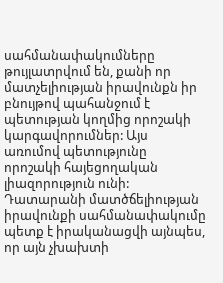սահմանափակումները թույլատրվում են, քանի որ մատչելիության իրավունքն իր բնույթով պահանջում է պետության կողմից որոշակի կարգավորումներ: Այս առումով պետությունը որոշակի հայեցողական լիազորություն ունի: Դատարանի մատծճելիության իրավունքի սահմանափակումը պետք է իրականացվի այնպես, որ այն չխախտի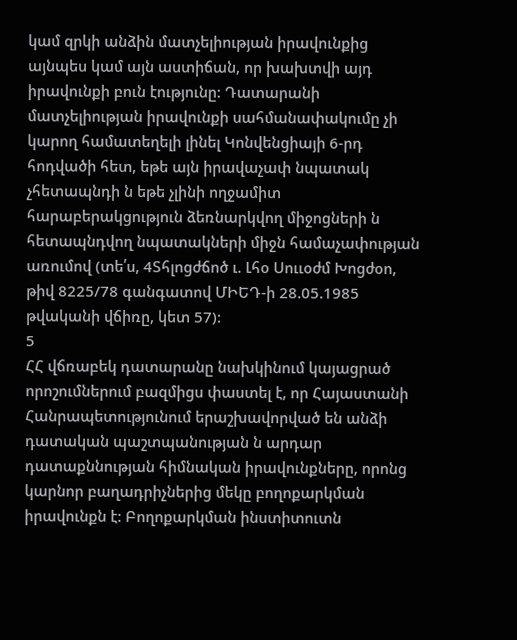կամ զրկի անձին մատչելիության իրավունքից այնպես կամ այն աստիճան, որ խախտվի այդ իրավունքի բուն էությունը: Դատարանի մատչելիության իրավունքի սահմանափակումը չի կարող համատեղելի լինել Կոնվենցիայի 6-րդ հոդվածի հետ, եթե այն իրավաչափ նպատակ չհետապնդի ն եթե չլինի ողջամիտ հարաբերակցություն ձեռնարկվող միջոցների ն հետապնդվող նպատակների միջն համաչափության առումով (տե՛ս, 4Տհլոցժճոծ ւ. Լհօ Սոււօժմ Խոցժօո, թիվ 8225/78 գանգատով ՄԻԵԴ-ի 28.05.1985 թվականի վճիռը, կետ 57):
5
ՀՀ վճռաբեկ դատարանը նախկինում կայացրած որոշումներում բազմիցս փաստել է, որ Հայաստանի Հանրապետությունում երաշխավորված են անձի դատական պաշտպանության ն արդար դատաքննության հիմնական իրավունքները, որոնց կարնոր բաղադրիչներից մեկը բողոքարկման իրավունքն է: Բողոքարկման ինստիտուտն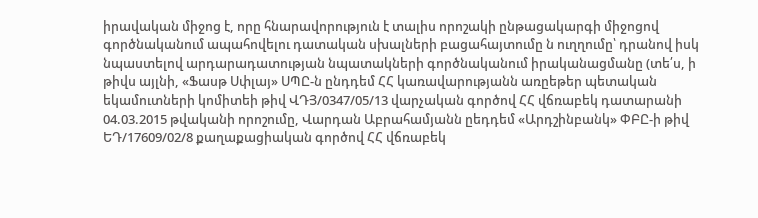իրավական միջոց է, որը հնարավորություն է տալիս որոշակի ընթացակարգի միջոցով գործնականում ապահովելու դատական սխալների բացահայտումը ն ուղղումը՝ դրանով իսկ նպաստելով արդարադատության նպատակների գործնականում իրականացմանը (տե՛ս, ի թիվս այլնի, «Ֆասթ Սփլայ» ՍՊԸ-ն ընդդեմ ՀՀ կառավարությանն առըեթեր պետական եկամուտների կոմիտեի թիվ ՎԴՅ/0347/05/13 վարչական գործով ՀՀ վճռաբեկ դատարանի 04.03.2015 թվականի որոշումը, Վարդան Աբրահամյանն ըեդդեմ «Արդշինբանկ» ՓԲԸ-ի թիվ ԵԴ/17609/02/8 քաղաքացիական գործով ՀՀ վճռաբեկ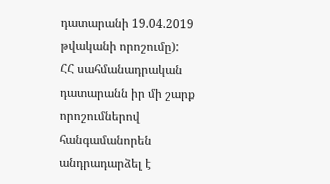դատարանի 19.04.2019 թվականի որոշումը):
ՀՀ սահմանադրական դատարանն իր մի շարք որոշումներով հանգամանորեն անդրադարձել է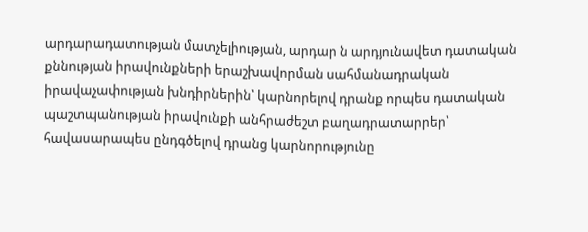արդարադատության մատչելիության, արդար ն արդյունավետ դատական քննության իրավունքների երաշխավորման սահմանադրական իրավաչափության խնդիրներին՝ կարնորելով դրանք որպես դատական պաշտպանության իրավունքի անհրաժեշտ բաղադրատարրեր՝ հավասարապես ընդգծելով դրանց կարնորությունը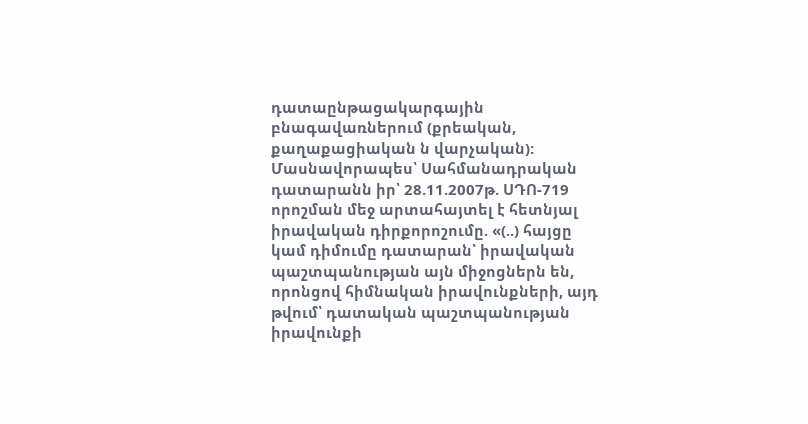դատաընթացակարգային բնագավառներում (քրեական, քաղաքացիական ն վարչական):
Մասնավորապես՝ Սահմանադրական դատարանն իր՝ 28.11.2007թ. ՍԴՈ-719 որոշման մեջ արտահայտել է հետնյալ իրավական դիրքորոշումը. «(..) հայցը կամ դիմումը դատարան՝ իրավական պաշտպանության այն միջոցներն են, որոնցով հիմնական իրավունքների, այդ թվում՝ դատական պաշտպանության իրավունքի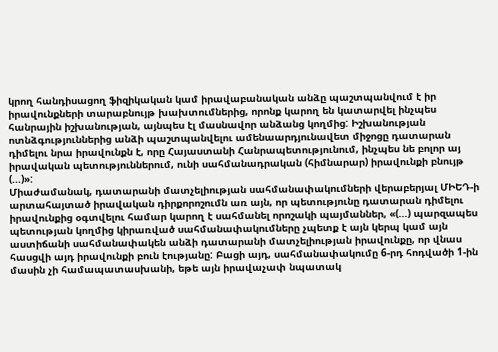կրող հանդիսացող ֆիզիկական կամ իրավաբանական անձը պաշտպանվում է իր իրավունքների տարաբնույթ խախտումներից, որոնք կարող են կատարվել ինչպես հանրային իշխանության, այնպես էլ մասնավոր անձանց կողմից: Իշխանության ոտնձգություններից անձի պաշտպանվելու ամենաարդյունավետ միջոցը դատարան դիմելու նրա իրավունքն է, որը Հայաստանի Հանրապետությունում, ինչպես նե բոլոր այ իրավական պետություններում, ունի սահմանադրական (հիմնարար) իրավունքի բնույթ (...)»:
Միաժամանակ, դատարանի մատչելիության սահմանափակումների վերաբերյալ ՄԻԵԴ-ի արտահայտած իրավական դիրքորոշումն առ այն, որ պետությունը դատարան դիմելու իրավունքից օգտվելու համար կարող է սահմանել որոշակի պայմաններ, «(...) պարզապես պետության կողմից կիրառված սահմանափակումները չպետք է այն կերպ կամ այն աստիճանի սահմանափակեն անձի դատարանի մատչելիության իրավունքը, որ վնաս հասցվի այդ իրավունքի բուն էությանը: Բացի այդ, սահմանափակումը 6-րդ հոդվածի 1-ին մասին չի համապատասխանի, եթե այն իրավաչափ նպատակ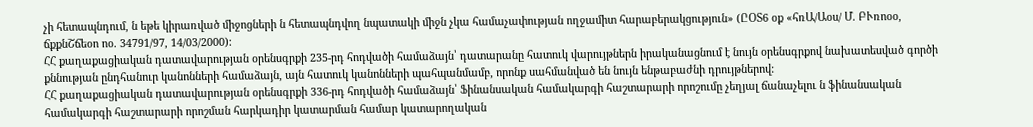չի հետապնդում, ն եթե կիրառված միջոցների ն հետապնդվող նպատակի միջն չկա համաչափության ողջամիտ հարաբերակցություն» (ԸՕՏ6 օք «հռԱ/Աօս/ Մ. ԲՒռոօօ, ճքքնՇճեօո ոօ. 34791/97, 14/03/2000):
ՀՀ քաղաքացիական դատավարության օրենսգրքի 235-րդ հոդվածի համաձայն՝ դատարանը հատուկ վարույթներն իրականացնում է նույն օրենսգրքով նախատեսված գործի քննության ընդհանուր կանոնների համաձայն, այն հատուկ կանոնների պահպանմամբ, որոնք սահմանված են նույն ենթաբաժնի դրույթներով:
ՀՀ քաղաքացիական դատավարության օրենսգրքի 336-րդ հոդվածի համաձայն՝ Ֆինանսական համակարգի հաշտարարի որոշումը չեղյալ ճանաչելու ն ֆինանսական համակարգի հաշտարարի որոշման հարկադիր կատարման համար կատարողական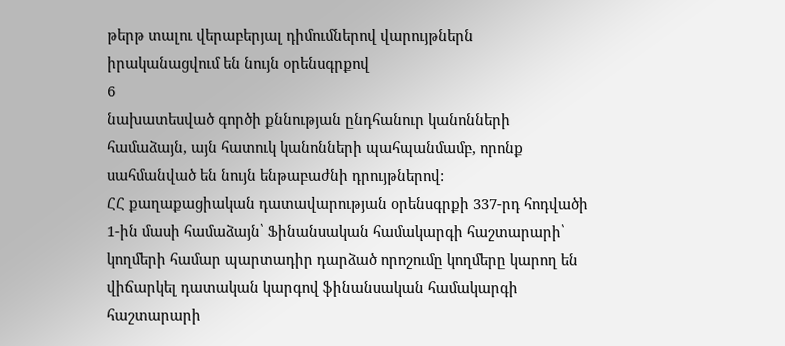թերթ տալու վերաբերյալ դիմումներով վարույթներն իրականացվում են նույն օրենսգրքով
6
նախատեսված գործի քննության ընդհանուր կանոնների համաձայն, այն հատուկ կանոնների պահպանմամբ, որոնք սահմանված են նույն ենթաբաժնի դրույթներով:
ՀՀ քաղաքացիական դատավարության օրենսգրքի 337-րդ հոդվածի 1-ին մասի համաձայն՝ Ֆինանսական համակարգի հաշտարարի՝ կողմերի համար պարտադիր դարձած որոշումը կողմերը կարող են վիճարկել դատական կարգով ֆինանսական համակարգի հաշտարարի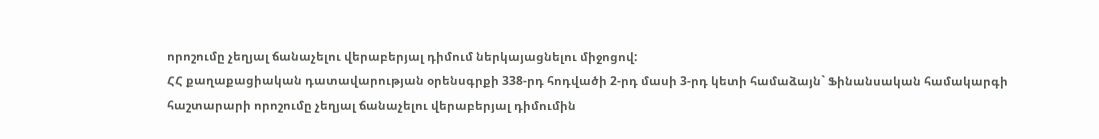որոշումը չեղյալ ճանաչելու վերաբերյալ դիմում ներկայացնելու միջոցով:
ՀՀ քաղաքացիական դատավարության օրենսգրքի 338-րդ հոդվածի 2-րդ մասի 3-րդ կետի համաձայն` Ֆինանսական համակարգի հաշտարարի որոշումը չեղյալ ճանաչելու վերաբերյալ դիմումին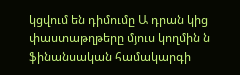կցվում են դիմումը Ա դրան կից փաստաթղթերը մյուս կողմին ն ֆինանսական համակարգի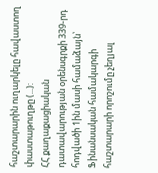հաշտարարին ուղարկելը հավաստող փաստաթուղթը (...):
ՀՀ քաղաքացիական դատավարության օրենսգրքի 339-րդ հոդվածի 1ին մասի համաձայն՝ Ֆինանսական համակարգի հաշտարարի որոշումը չեղյալ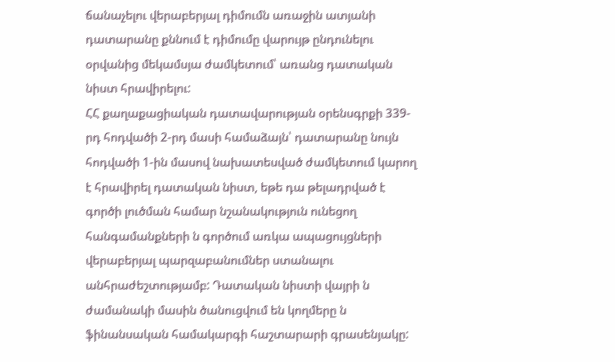ճանաչելու վերաբերյալ դիմումն առաջին ատյանի դատարանը քննում է դիմումը վարույթ ընդունելու օրվանից մեկամսյա ժամկետում՝ առանց դատական նիստ հրավիրելու:
ՀՀ քաղաքացիական դատավարության օրենսգրքի 339-րդ հոդվածի 2-րդ մասի համաձայն՝ դատարանը նույն հոդվածի 1-ին մասով նախատեսված ժամկետում կարող է հրավիրել դատական նիստ, եթե դա թելադրված է գործի լուծման համար նշանակություն ունեցող հանգամանքների ն գործում առկա ապացույցների վերաբերյալ պարզաբանումներ ստանալու անհրաժեշտությամբ: Դատական նիստի վայրի ն ժամանակի մասին ծանուցվում են կողմերը ն ֆինանսական համակարգի հաշտարարի գրասենյակը: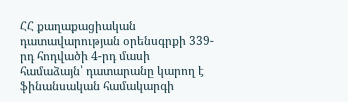ՀՀ քաղաքացիական դատավարության օրենսգրքի 339-րդ հոդվածի 4-րդ մասի համաձայն՝ դատարանը կարող է ֆինանսական համակարգի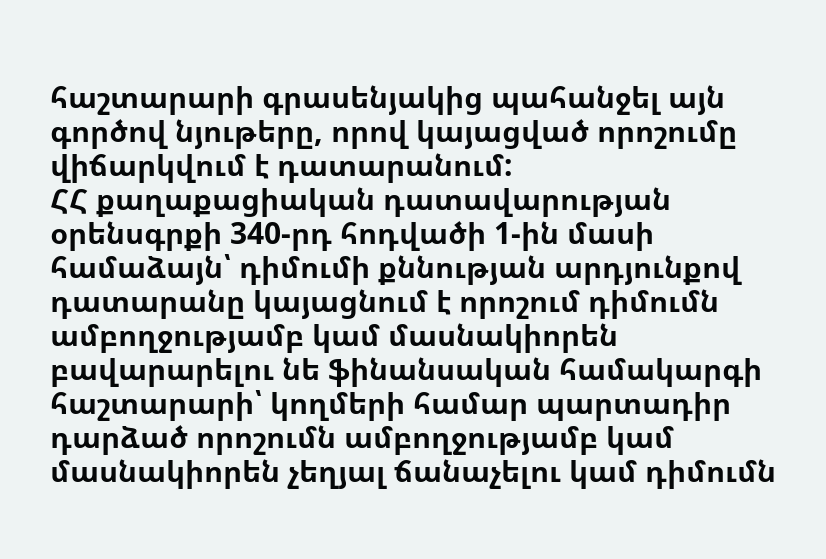հաշտարարի գրասենյակից պահանջել այն գործով նյութերը, որով կայացված որոշումը վիճարկվում է դատարանում:
ՀՀ քաղաքացիական դատավարության օրենսգրքի 340-րդ հոդվածի 1-ին մասի համաձայն՝ դիմումի քննության արդյունքով դատարանը կայացնում է որոշում դիմումն ամբողջությամբ կամ մասնակիորեն բավարարելու նե ֆինանսական համակարգի հաշտարարի՝ կողմերի համար պարտադիր դարձած որոշումն ամբողջությամբ կամ մասնակիորեն չեղյալ ճանաչելու կամ դիմումն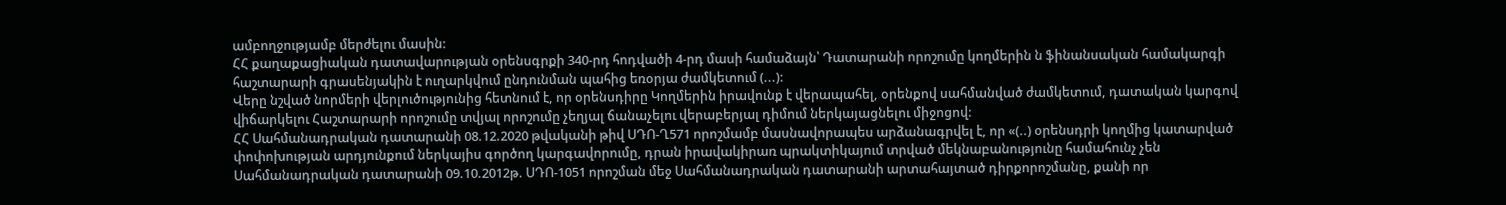ամբողջությամբ մերժելու մասին:
ՀՀ քաղաքացիական դատավարության օրենսգրքի 340-րդ հոդվածի 4-րդ մասի համաձայն՝ Դատարանի որոշումը կողմերին ն ֆինանսական համակարգի հաշտարարի գրասենյակին է ուղարկվում ընդունման պահից եռօրյա ժամկետում (...):
Վերը նշված նորմերի վերլուծությունից հետնում է, որ օրենսդիրը Կողմերին իրավունք է վերապահել, օրենքով սահմանված ժամկետում, դատական կարգով վիճարկելու Հաշտարարի որոշումը տվյալ որոշումը չեղյալ ճանաչելու վերաբերյալ դիմում ներկայացնելու միջոցով:
ՀՀ Սահմանադրական դատարանի 08.12.2020 թվականի թիվ ՍԴՈ-Ղ571 որոշմամբ մասնավորապես արձանագրվել է, որ «(..) օրենսդրի կողմից կատարված փոփոխության արդյունքում ներկայիս գործող կարգավորումը, դրան իրավակիրառ պրակտիկայում տրված մեկնաբանությունը համահունչ չեն Սահմանադրական դատարանի 09.10.2012թ. ՍԴՈ-1051 որոշման մեջ Սահմանադրական դատարանի արտահայտած դիրքորոշմանը, քանի որ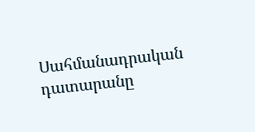Սահմանադրական դատարանը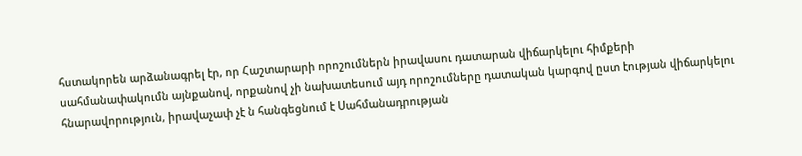հստակորեն արձանագրել էր, որ Հաշտարարի որոշումներն իրավասու դատարան վիճարկելու հիմքերի սահմանափակումն այնքանով, որքանով չի նախատեսում այդ որոշումները դատական կարգով ըստ էության վիճարկելու հնարավորություն, իրավաչափ չէ ն հանգեցնում է Սահմանադրության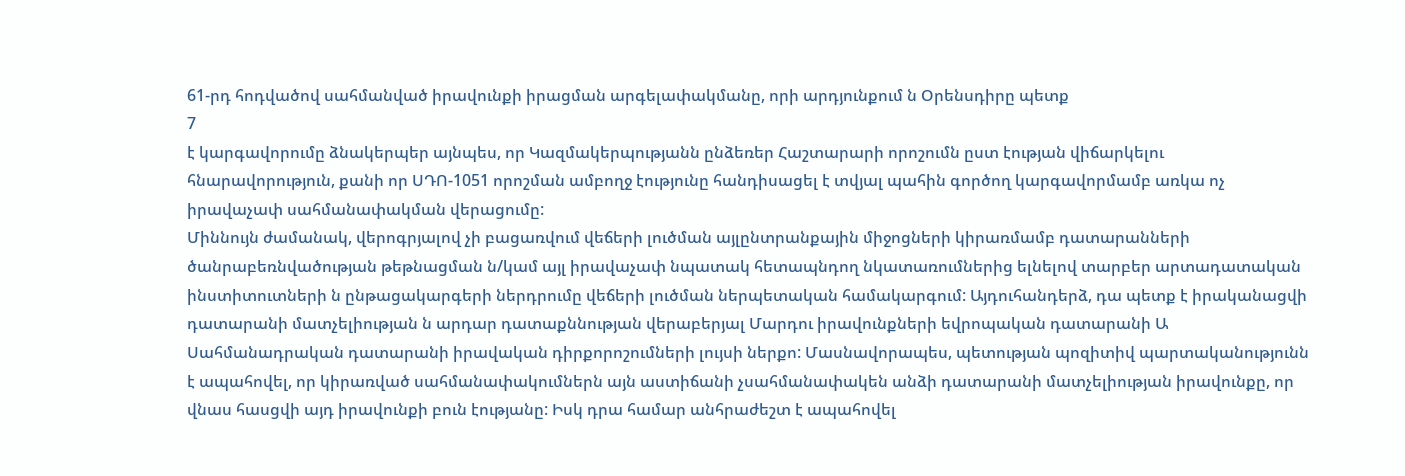61-րդ հոդվածով սահմանված իրավունքի իրացման արգելափակմանը, որի արդյունքում ն Օրենսդիրը պետք
7
է կարգավորումը ձնակերպեր այնպես, որ Կազմակերպությանն ընձեռեր Հաշտարարի որոշումն ըստ էության վիճարկելու հնարավորություն, քանի որ ՍԴՈ-1051 որոշման ամբողջ էությունը հանդիսացել է տվյալ պահին գործող կարգավորմամբ առկա ոչ իրավաչափ սահմանափակման վերացումը:
Միննույն ժամանակ, վերոգրյալով չի բացառվում վեճերի լուծման այլընտրանքային միջոցների կիրառմամբ դատարանների ծանրաբեռնվածության թեթնացման ն/կամ այլ իրավաչափ նպատակ հետապնդող նկատառումներից ելնելով տարբեր արտադատական ինստիտուտների ն ընթացակարգերի ներդրումը վեճերի լուծման ներպետական համակարգում: Այդուհանդերձ, դա պետք է իրականացվի դատարանի մատչելիության ն արդար դատաքննության վերաբերյալ Մարդու իրավունքների եվրոպական դատարանի Ա Սահմանադրական դատարանի իրավական դիրքորոշումների լույսի ներքո: Մասնավորապես, պետության պոզիտիվ պարտականությունն է ապահովել, որ կիրառված սահմանափակումներն այն աստիճանի չսահմանափակեն անձի դատարանի մատչելիության իրավունքը, որ վնաս հասցվի այդ իրավունքի բուն էությանը: Իսկ դրա համար անհրաժեշտ է ապահովել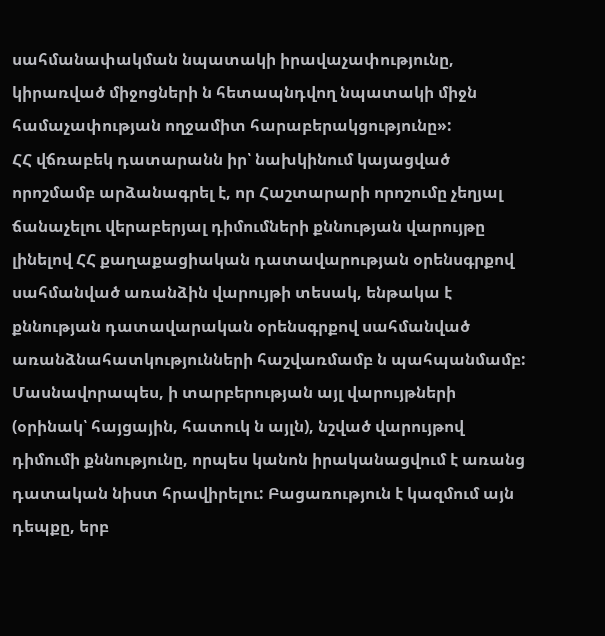սահմանափակման նպատակի իրավաչափությունը, կիրառված միջոցների ն հետապնդվող նպատակի միջն համաչափության ողջամիտ հարաբերակցությունը»:
ՀՀ վճռաբեկ դատարանն իր՝ նախկինում կայացված որոշմամբ արձանագրել է, որ Հաշտարարի որոշումը չեղյալ ճանաչելու վերաբերյալ դիմումների քննության վարույթը լինելով ՀՀ քաղաքացիական դատավարության օրենսգրքով սահմանված առանձին վարույթի տեսակ, ենթակա է քննության դատավարական օրենսգրքով սահմանված առանձնահատկությունների հաշվառմամբ ն պահպանմամբ:
Մասնավորապես, ի տարբերության այլ վարույթների (օրինակ՝ հայցային, հատուկ ն այլն), նշված վարույթով դիմումի քննությունը, որպես կանոն իրականացվում է առանց դատական նիստ հրավիրելու: Բացառություն է կազմում այն դեպքը, երբ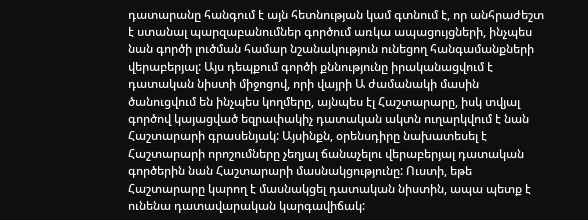դատարանը հանգում է այն հետնության կամ գտնում է, որ անհրաժեշտ է ստանալ պարզաբանումներ գործում առկա ապացույցների, ինչպես նան գործի լուծման համար նշանակություն ունեցող հանգամանքների վերաբերյալ: Այս դեպքում գործի քննությունը իրականացվում է դատական նիստի միջոցով, որի վայրի Ա ժամանակի մասին ծանուցվում են ինչպես կողմերը, այնպես էլ Հաշտարարը, իսկ տվյալ գործով կայացված եզրափակիչ դատական ակտն ուղարկվում է նան Հաշտարարի գրասենյակ: Այսինքն, օրենսդիրը նախատեսել է Հաշտարարի որոշումները չեղյալ ճանաչելու վերաբերյալ դատական գործերին նան Հաշտարարի մասնակցությունը: Ուստի, եթե Հաշտարարը կարող է մասնակցել դատական նիստին, ապա պետք է ունենա դատավարական կարգավիճակ: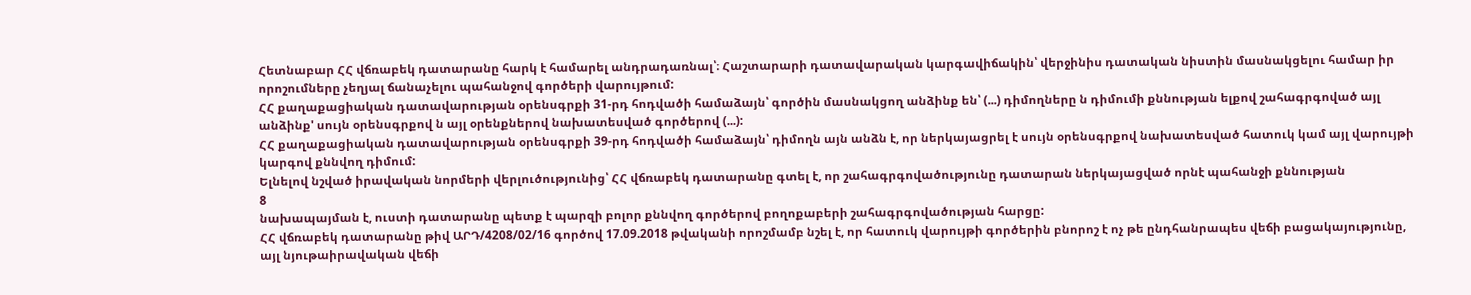Հետնաբար ՀՀ վճռաբեկ դատարանը հարկ է համարել անդրադառնալ՝։ Հաշտարարի դատավարական կարգավիճակին՝ վերջինիս դատական նիստին մասնակցելու համար իր որոշումները չեղյալ ճանաչելու պահանջով գործերի վարույթում:
ՀՀ քաղաքացիական դատավարության օրենսգրքի 31-րդ հոդվածի համաձայն՝ գործին մասնակցող անձինք են՝ (...) դիմողները ն դիմումի քննության ելքով շահագրգոված այլ անձինք' սույն օրենսգրքով ն այլ օրենքներով նախատեսված գործերով (...):
ՀՀ քաղաքացիական դատավարության օրենսգրքի 39-րդ հոդվածի համաձայն՝ դիմողն այն անձն է, որ ներկայացրել է սույն օրենսգրքով նախատեսված հատուկ կամ այլ վարույթի կարգով քննվող դիմում:
Ելնելով նշված իրավական նորմերի վերլուծությունից՝ ՀՀ վճռաբեկ դատարանը գտել է, որ շահագրգովածությունը դատարան ներկայացված որնէ պահանջի քննության
8
նախապայման է, ուստի դատարանը պետք է պարզի բոլոր քննվող գործերով բողոքաբերի շահագրգովածության հարցը:
ՀՀ վճռաբեկ դատարանը թիվ ԱՐԴ/4208/02/16 գործով 17.09.2018 թվականի որոշմամբ նշել է, որ հատուկ վարույթի գործերին բնորոշ է ոչ թե ընդհանրապես վեճի բացակայությունը, այլ նյութաիրավական վեճի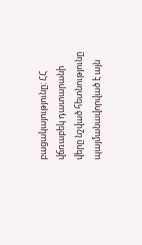բացակայությունը: ՀՀ վճռաբեկ դատարանի վերը նշված հետնությունը պայմանավորված է այն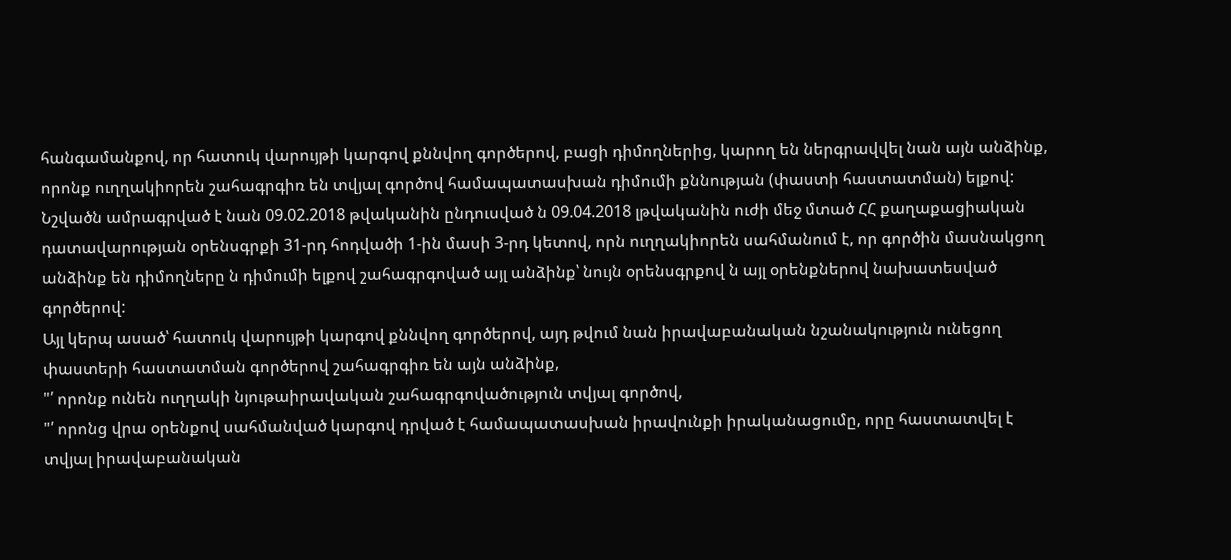հանգամանքով, որ հատուկ վարույթի կարգով քննվող գործերով, բացի դիմողներից, կարող են ներգրավվել նան այն անձինք, որոնք ուղղակիորեն շահագրգիռ են տվյալ գործով համապատասխան դիմումի քննության (փաստի հաստատման) ելքով: Նշվածն ամրագրված է նան 09.02.2018 թվականին ընդուսված ն 09.04.2018 լթվականին ուժի մեջ մտած ՀՀ քաղաքացիական դատավարության օրենսգրքի 31-րդ հոդվածի 1-ին մասի 3-րդ կետով, որն ուղղակիորեն սահմանում է, որ գործին մասնակցող անձինք են դիմողները ն դիմումի ելքով շահագրգոված այլ անձինք՝ նույն օրենսգրքով ն այլ օրենքներով նախատեսված գործերով:
Այլ կերպ ասած՝ հատուկ վարույթի կարգով քննվող գործերով, այդ թվում նան իրավաբանական նշանակություն ունեցող փաստերի հաստատման գործերով շահագրգիռ են այն անձինք,
"՛ որոնք ունեն ուղղակի նյութաիրավական շահագրգովածություն տվյալ գործով,
"՛ որոնց վրա օրենքով սահմանված կարգով դրված է համապատասխան իրավունքի իրականացումը, որը հաստատվել է տվյալ իրավաբանական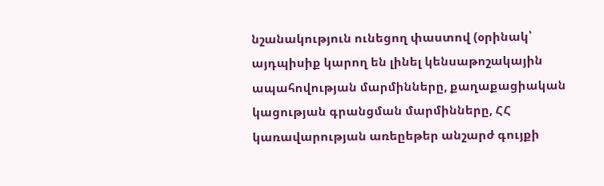նշանակություն ունեցող փաստով (օրինակ՝ այդպիսիք կարող են լինել կենսաթոշակային ապահովության մարմինները, քաղաքացիական կացության գրանցման մարմինները, ՀՀ կառավարության առեըեթեր անշարժ գույքի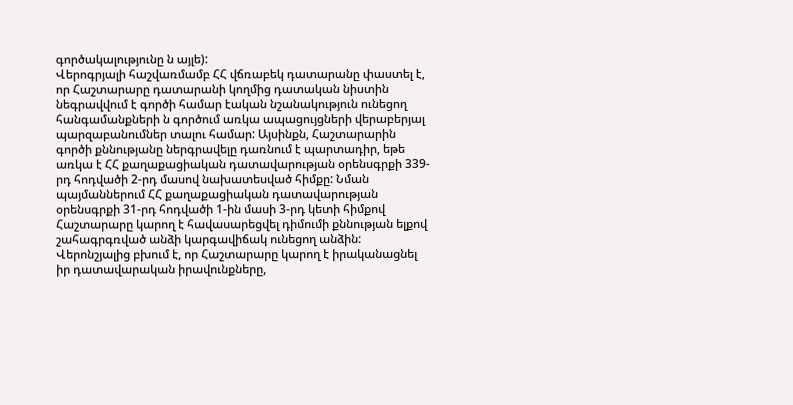գործակալությունը ն այլե):
Վերոգրյալի հաշվառմամբ ՀՀ վճռաբեկ դատարանը փաստել է, որ Հաշտարարը դատարանի կողմից դատական նիստին նեգրավվում է գործի համար էական նշանակություն ունեցող հանգամանքների ն գործում առկա ապացույցների վերաբերյալ պարզաբանումներ տալու համար: Այսինքն, Հաշտարարին գործի քննությանը ներգրավելը դառնում է պարտադիր, եթե առկա է ՀՀ քաղաքացիական դատավարության օրենսգրքի 339-րդ հոդվածի 2-րդ մասով նախատեսված հիմքը: Նման պայմաններում ՀՀ քաղաքացիական դատավարության օրենսգրքի 31-րդ հոդվածի 1-ին մասի 3-րդ կետի հիմքով Հաշտարարը կարող է հավասարեցվել դիմումի քննության ելքով շահագրգռված անձի կարգավիճակ ունեցող անձին: Վերոնշյալից բխում է, որ Հաշտարարը կարող է իրականացնել իր դատավարական իրավունքները,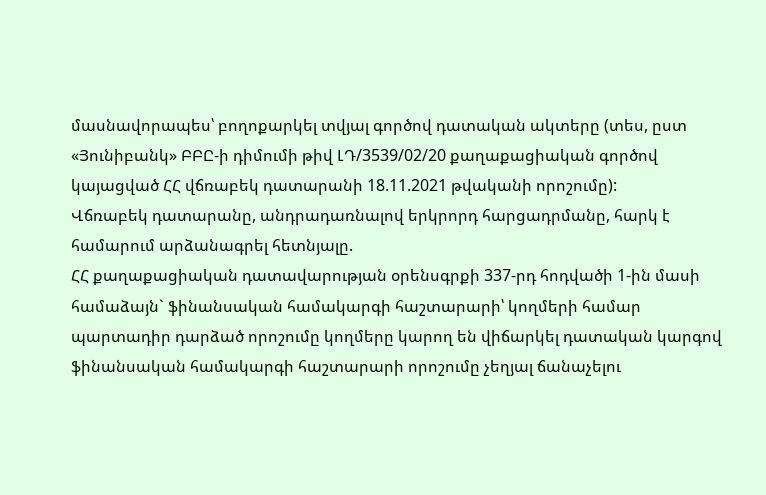մասնավորապես՝ բողոքարկել տվյալ գործով դատական ակտերը (տես, ըստ «Յունիբանկ» ԲԲԸ-ի դիմումի թիվ ԼԴ/3539/02/20 քաղաքացիական գործով կայացված ՀՀ վճռաբեկ դատարանի 18.11.2021 թվականի որոշումը):
Վճռաբեկ դատարանը, անդրադառնալով երկրորդ հարցադրմանը, հարկ է համարում արձանագրել հետնյալը.
ՀՀ քաղաքացիական դատավարության օրենսգրքի 337-րդ հոդվածի 1-ին մասի համաձայն` ֆինանսական համակարգի հաշտարարի՝ կողմերի համար պարտադիր դարձած որոշումը կողմերը կարող են վիճարկել դատական կարգով ֆինանսական համակարգի հաշտարարի որոշումը չեղյալ ճանաչելու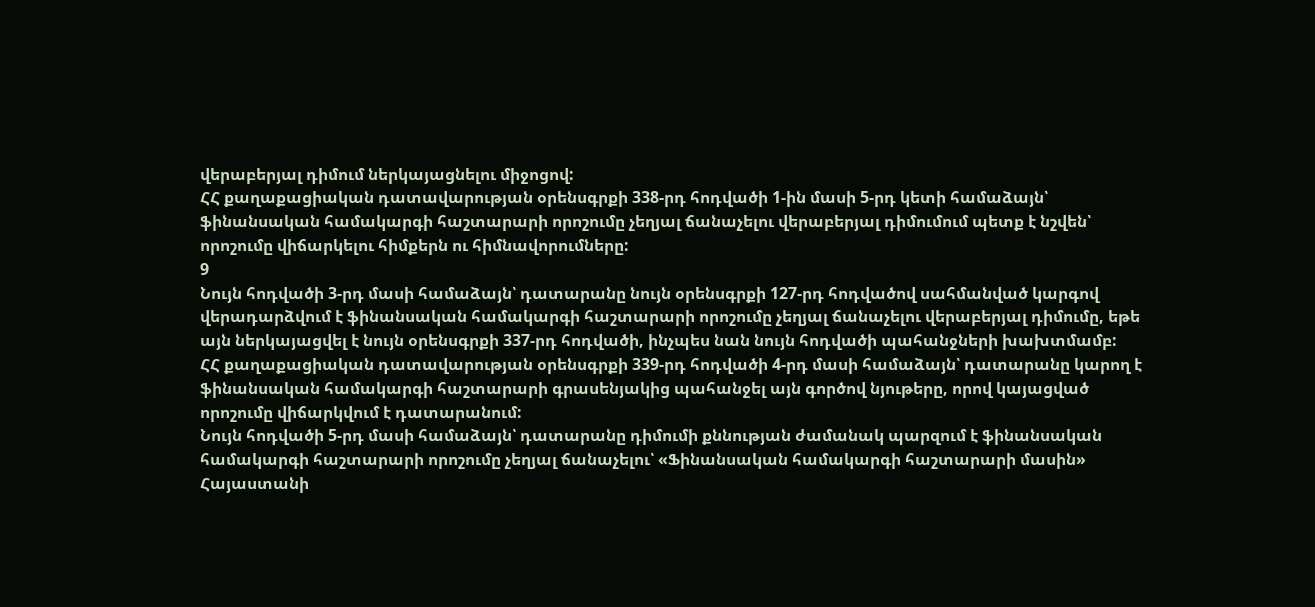վերաբերյալ դիմում ներկայացնելու միջոցով:
ՀՀ քաղաքացիական դատավարության օրենսգրքի 338-րդ հոդվածի 1-ին մասի 5-րդ կետի համաձայն՝ ֆինանսական համակարգի հաշտարարի որոշումը չեղյալ ճանաչելու վերաբերյալ դիմումում պետք է նշվեն՝ որոշումը վիճարկելու հիմքերն ու հիմնավորումները:
9
Նույն հոդվածի 3-րդ մասի համաձայն՝ դատարանը նույն օրենսգրքի 127-րդ հոդվածով սահմանված կարգով վերադարձվում է ֆինանսական համակարգի հաշտարարի որոշումը չեղյալ ճանաչելու վերաբերյալ դիմումը, եթե այն ներկայացվել է նույն օրենսգրքի 337-րդ հոդվածի, ինչպես նան նույն հոդվածի պահանջների խախտմամբ:
ՀՀ քաղաքացիական դատավարության օրենսգրքի 339-րդ հոդվածի 4-րդ մասի համաձայն՝ դատարանը կարող է ֆինանսական համակարգի հաշտարարի գրասենյակից պահանջել այն գործով նյութերը, որով կայացված որոշումը վիճարկվում է դատարանում:
Նույն հոդվածի 5-րդ մասի համաձայն՝ դատարանը դիմումի քննության ժամանակ պարզում է ֆինանսական համակարգի հաշտարարի որոշումը չեղյալ ճանաչելու՝ «Ֆինանսական համակարգի հաշտարարի մասին» Հայաստանի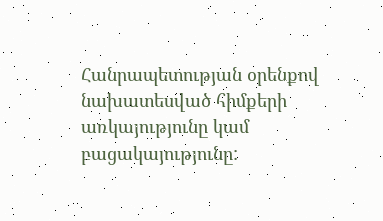Հանրապետության օրենքով նախատեսված հիմքերի առկայությունը կամ բացակայությունը: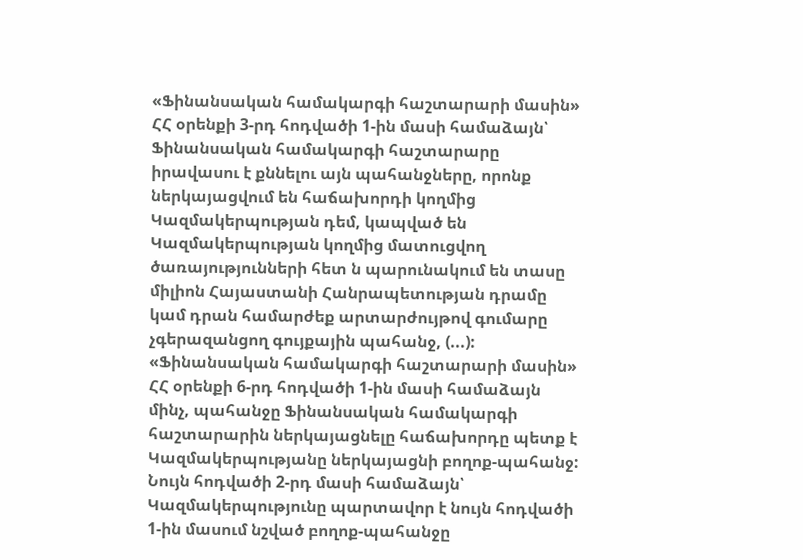«Ֆինանսական համակարգի հաշտարարի մասին» ՀՀ օրենքի 3-րդ հոդվածի 1-ին մասի համաձայն՝ Ֆինանսական համակարգի հաշտարարը իրավասու է քննելու այն պահանջները, որոնք ներկայացվում են հաճախորդի կողմից Կազմակերպության դեմ, կապված են Կազմակերպության կողմից մատուցվող ծառայությունների հետ ն պարունակում են տասը միլիոն Հայաստանի Հանրապետության դրամը կամ դրան համարժեք արտարժույթով գումարը չգերազանցող գույքային պահանջ, (...):
«Ֆինանսական համակարգի հաշտարարի մասին» ՀՀ օրենքի 6-րդ հոդվածի 1-ին մասի համաձայն մինչ, պահանջը Ֆինանսական համակարգի հաշտարարին ներկայացնելը հաճախորդը պետք է Կազմակերպությանը ներկայացնի բողոք-պահանջ: Նույն հոդվածի 2-րդ մասի համաձայն՝ Կազմակերպությունը պարտավոր է նույն հոդվածի 1-ին մասում նշված բողոք-պահանջը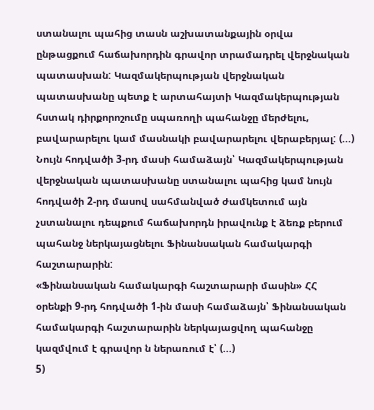ստանալու պահից տասն աշխատանքային օրվա ընթացքում հաճախորդին գրավոր տրամադրել վերջնական պատասխան: Կազմակերպության վերջնական պատասխանը պետք է արտահայտի Կազմակերպության հստակ դիրքորոշումը սպառողի պահանջը մերժելու, բավարարելու կամ մասնակի բավարարելու վերաբերյալ: (...) Նույն հոդվածի 3-րդ մասի համաձայն՝ Կազմակերպության վերջնական պատասխանը ստանալու պահից կամ նույն հոդվածի 2-րդ մասով սահմանված ժամկետում այն չստանալու դեպքում հաճախորդն իրավունք է ձեռք բերում պահանջ ներկայացնելու Ֆինանսական համակարգի հաշտարարին:
«Ֆինանսական համակարգի հաշտարարի մասին» ՀՀ օրենքի 9-րդ հոդվածի 1-ին մասի համաձայն՝ Ֆինանսական համակարգի հաշտարարին ներկայացվող պահանջը կազմվում է գրավոր ն ներառում է՝ (...)
5)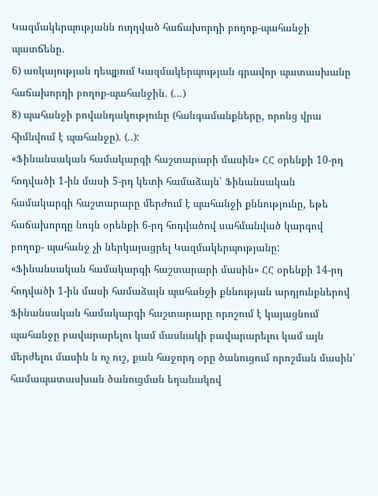Կազմակերպությանն ուղղված հաճախորդի բողոք-պահանջի պատճենը.
6) առկայության դեպքում Կազմակերպության գրավոր պատասխանը հաճախորդի բողոք-պահանջին. (...)
8) պահանջի բովանդակությունը (հանգամանքները, որոնց վրա հիմնվում է պահանջը). (..):
«Ֆինանսական համակարգի հաշտարարի մասին» ՀՀ օրենքի 10-րդ հոդվածի 1-ին մասի 5-րդ կետի համաձայն՝ Ֆինանսական համակարգի հաշտարարը մերժում է պահանջի քննությունը, եթե հաճախորդը նույն օրենքի 6-րդ հոդվածով սահմանված կարգով բողոք- պահանջ չի ներկայացրել Կազմակերպությանը:
«Ֆինանսական համակարգի հաշտարարի մասին» ՀՀ օրենքի 14-րդ հոդվածի 1-ին մասի համաձայն պահանջի քննության արդյունքներով Ֆինանսական համակարգի հաշտարարը որոշում է կայացնում պահանջը բավարարելու կամ մասնակի բավարարելու կամ այն մերժելու մասին ն ոչ ուշ, քան հաջորդ օրը ծանուցում որոշման մասին՝ համապատասխան ծանուցման եղանակով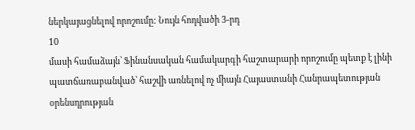ներկայացնելով որոշումը: Նույն հոդվածի 3-րդ
10
մասի համաձայն՝ Ֆինանսական համակարգի հաշտարարի որոշումը պետք է լինի պատճառաբանված՝ հաշվի առնելով ոչ միայն Հայաստանի Հանրապետության օրենսդրության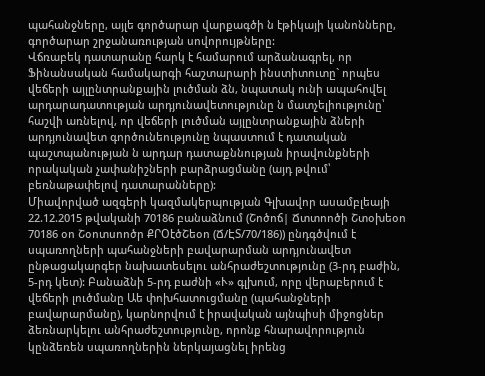պահանջները, այլե գործարար վարքագծի ն էթիկայի կանոնները, գործարար շրջանառության սովորույթները:
Վճռաբեկ դատարանը հարկ է համարում արձանագրել, որ Ֆինանսական համակարգի հաշտարարի ինստիտուտը` որպես վեճերի այլընտրանքային լուծման ձն, նպատակ ունի ապահովել արդարադատության արդյունավետությունը ն մատչելիությունը՝ հաշվի առնելով, որ վեճերի լուծման այլընտրանքային ձների արդյունավետ գործունեությունը նպաստում է դատական պաշտպանության ն արդար դատաքննության իրավունքների որակական չափանիշների բարձրացմանը (այդ թվում՝ բեռնաթափելով դատարանները):
Միավորված ազգերի կազմակերպության Գլխավոր ասամբլեայի 22.12.2015 թվականի 70186 բանաձնում (Շոծոճ| Ճտտոոծի Շտօխեօո 70186 օո Շօոտսոոծր ՔՐՕէծՇեօո (Ճ/ԷՏ/70/186)) ընդգծվում է սպառողների պահանջների բավարարման արդյունավետ ընթացակարգեր նախատեսելու անհրաժեշտությունը (3-րդ բաժին, 5-րդ կետ): Բանաձնի 5-րդ բաժնի «Ւ» գլխում, որը վերաբերում է վեճերի լուծմանը Աե փոխհատուցմանը (պահանջների բավարարմանը), կարնորվում է իրավական այնպիսի միջոցներ ձեռնարկելու անհրաժեշտությունը, որոնք հնարավորություն կընձեռեն սպառողներին ներկայացնել իրենց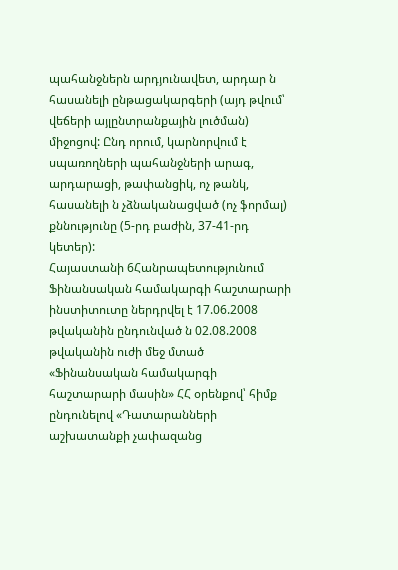պահանջներն արդյունավետ, արդար ն հասանելի ընթացակարգերի (այդ թվում՝ վեճերի այլընտրանքային լուծման) միջոցով: Ընդ որում, կարնորվում է սպառողների պահանջների արագ, արդարացի, թափանցիկ, ոչ թանկ, հասանելի ն չձնականացված (ոչ ֆորմալ) քննությունը (5-րդ բաժին, 37-41-րդ կետեր):
Հայաստանի 6Հանրապետությունում Ֆինանսական համակարգի հաշտարարի ինստիտուտը ներդրվել է 17.06.2008 թվականին ընդունված ն 02.08.2008 թվականին ուժի մեջ մտած «Ֆինանսական համակարգի հաշտարարի մասին» ՀՀ օրենքով՝ հիմք ընդունելով «Դատարանների աշխատանքի չափազանց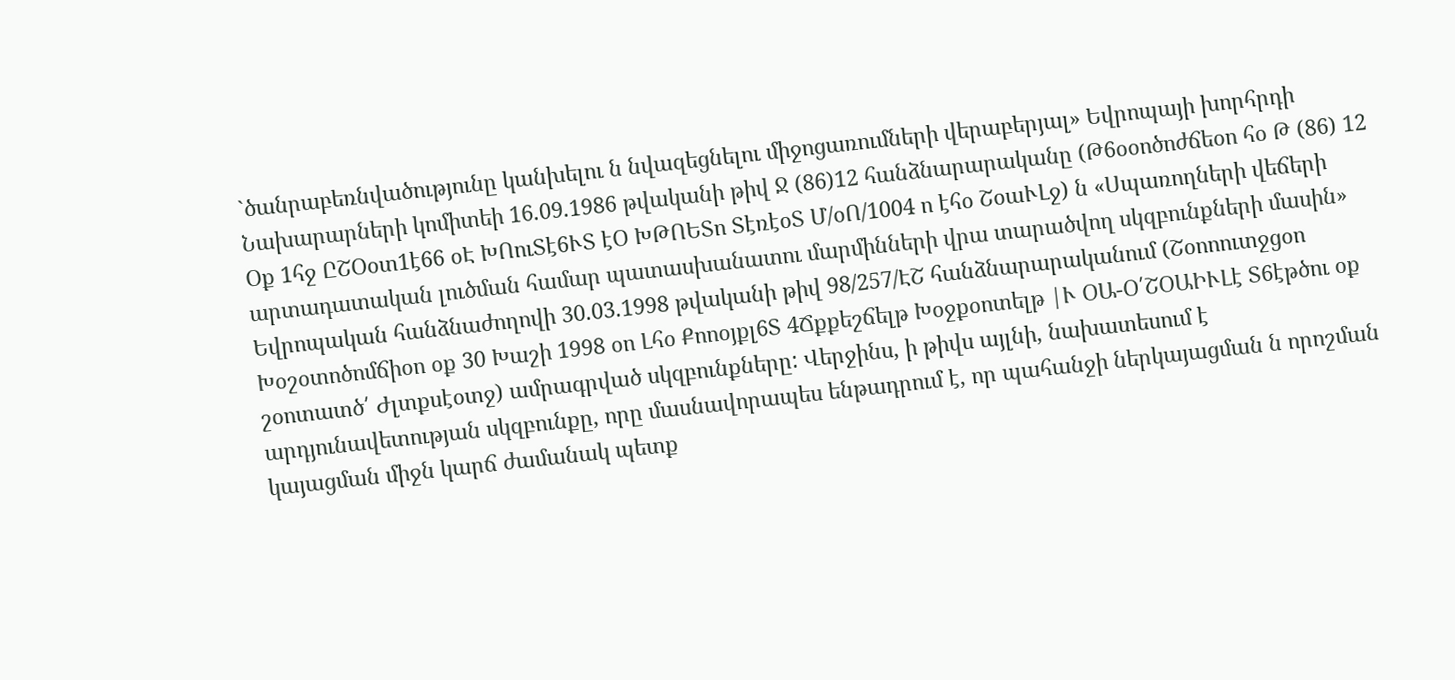`ծանրաբեռնվածությունը կանխելու ն նվազեցնելու միջոցառումների վերաբերյալ» Եվրոպայի խորհրդի Նախարարների կոմիտեի 16.09.1986 թվականի թիվ Ջ (86)12 հանձնարարականը (Թ6օօոծոժճեօո հօ Թ (86) 12 Օք 1հջ ԸՇՕօտ1է66 օԷ ԽՈուՏէ6ՒՏ էՕ ԽԹՈԵՏո ՏէռէօՏ Մ/օՈ/1004 ո էհօ ՇօաՒԼջ) ն «Սպառողների վեճերի արտադատական լուծման համար պատասխանատու մարմինների վրա տարածվող սկզբունքների մասին» Եվրոպական հանձնաժողովի 30.03.1998 թվականի թիվ 98/257/ԷՇ հանձնարարականում (Շօոոուտջցօո Խօշօտոծոմճիօո օք 30 Խաշի 1998 օո Լհօ Քոոօյքլ6Տ 4Ճքքեշճելթ Խօջքօոտելթ |Ւ ՕԱ-Օ՛ՇՕԱԻՒԼէ Տ6էթծու օք շօոտատծ՛ Ժլտքսէօտջ) ամրագրված սկզբունքները: Վերջինս, ի թիվս այլնի, նախատեսում է արդյունավետության սկզբունքը, որը մասնավորապես ենթադրում է, որ պահանջի ներկայացման ն որոշման կայացման միջն կարճ ժամանակ պետք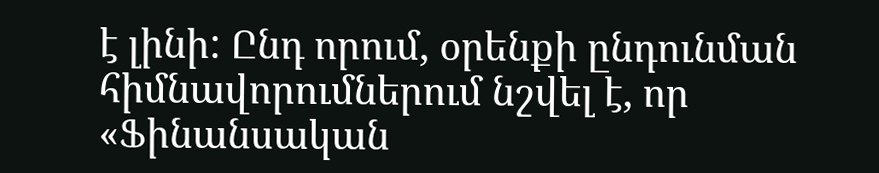է լինի: Ընդ որում, օրենքի ընդունման հիմնավորումներում նշվել է, որ «Ֆինանսական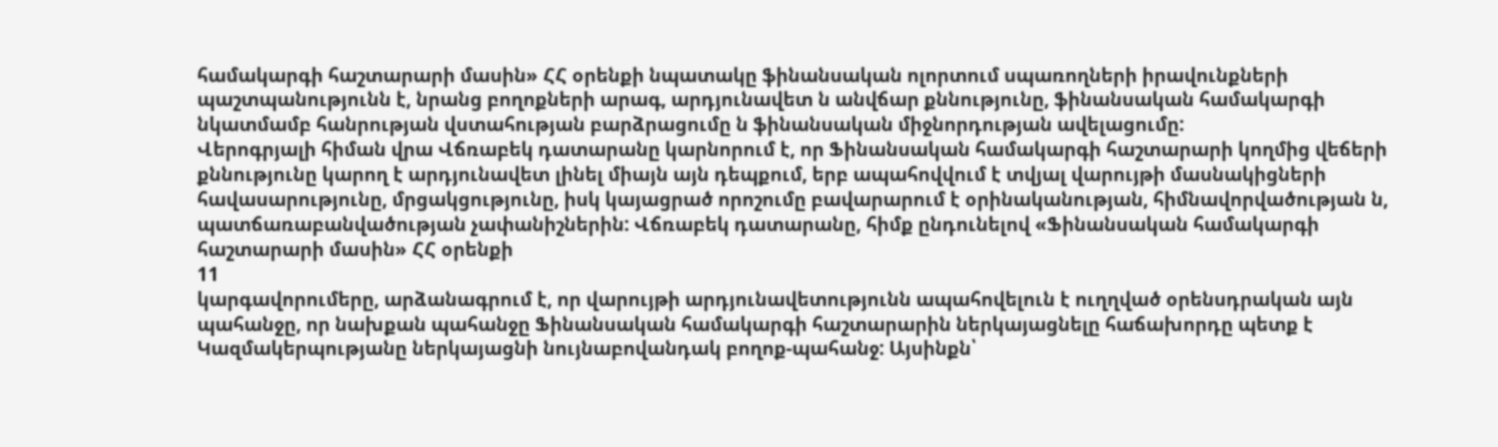համակարգի հաշտարարի մասին» ՀՀ օրենքի նպատակը ֆինանսական ոլորտում սպառողների իրավունքների պաշտպանությունն է, նրանց բողոքների արագ, արդյունավետ ն անվճար քննությունը, ֆինանսական համակարգի նկատմամբ հանրության վստահության բարձրացումը ն ֆինանսական միջնորդության ավելացումը:
Վերոգրյալի հիման վրա Վճռաբեկ դատարանը կարնորում է, որ Ֆինանսական համակարգի հաշտարարի կողմից վեճերի քննությունը կարող է արդյունավետ լինել միայն այն դեպքում, երբ ապահովվում է տվյալ վարույթի մասնակիցների հավասարությունը, մրցակցությունը, իսկ կայացրած որոշումը բավարարում է օրինականության, հիմնավորվածության ն, պատճառաբանվածության չափանիշներին: Վճռաբեկ դատարանը, հիմք ընդունելով «Ֆինանսական համակարգի հաշտարարի մասին» ՀՀ օրենքի
11
կարգավորումերը, արձանագրում է, որ վարույթի արդյունավետությունն ապահովելուն է ուղղված օրենսդրական այն պահանջը, որ նախքան պահանջը Ֆինանսական համակարգի հաշտարարին ներկայացնելը հաճախորդը պետք է Կազմակերպությանը ներկայացնի նույնաբովանդակ բողոք-պահանջ: Այսինքն՝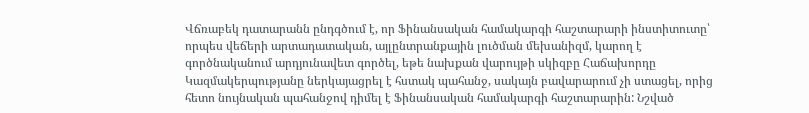Վճռաբեկ դատարանն ընդգծում է, որ Ֆինանսական համակարգի հաշտարարի ինստիտուտը՝ որպես վեճերի արտադատական, այլընտրանքային լուծման մեխանիզմ, կարող է գործնականում արդյունավետ գործել, եթե նախքան վարույթի սկիզբը Հաճախորդը Կազմակերպությանը ներկայացրել է հստակ պահանջ, սակայն բավարարում չի ստացել, որից հետո նույնական պահանջով դիմել է Ֆինանսական համակարգի հաշտարարին: Նշված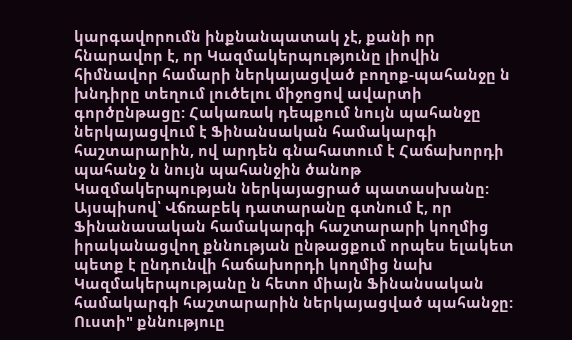կարգավորումն ինքնանպատակ չէ, քանի որ հնարավոր է, որ Կազմակերպությունը լիովին հիմնավոր համարի ներկայացված բողոք-պահանջը ն խնդիրը տեղում լուծելու միջոցով ավարտի գործընթացը: Հակառակ դեպքում նույն պահանջը ներկայացվում է Ֆինանսական համակարգի հաշտարարին, ով արդեն գնահատում է Հաճախորդի պահանջ ն նույն պահանջին ծանոթ Կազմակերպության ներկայացրած պատասխանը:
Այսպիսով՝ Վճռաբեկ դատարանը գտնում է, որ Ֆինանասական համակարգի հաշտարարի կողմից իրականացվող քննության ընթացքում որպես ելակետ պետք է ընդունվի հաճախորդի կողմից նախ Կազմակերպությանը ն հետո միայն Ֆինանսական համակարգի հաշտարարին ներկայացված պահանջը: Ուստի" քննություը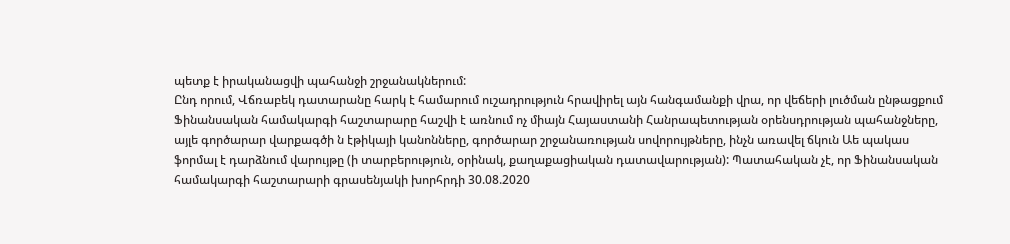պետք է իրականացվի պահանջի շրջանակներում:
Ընդ որում, Վճռաբեկ դատարանը հարկ է համարում ուշադրություն հրավիրել այն հանգամանքի վրա, որ վեճերի լուծման ընթացքում Ֆինանսական համակարգի հաշտարարը հաշվի է առնում ոչ միայն Հայաստանի Հանրապետության օրենսդրության պահանջները, այլե գործարար վարքագծի ն էթիկայի կանոնները, գործարար շրջանառության սովորույթները, ինչն առավել ճկուն Աե պակաս ֆորմալ է դարձնում վարույթը (ի տարբերություն, օրինակ, քաղաքացիական դատավարության): Պատահական չէ, որ Ֆինանսական համակարգի հաշտարարի գրասենյակի խորհրդի 30.08.2020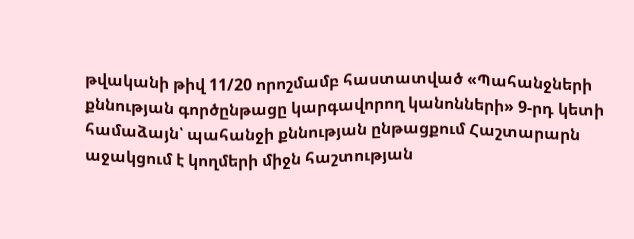թվականի թիվ 11/20 որոշմամբ հաստատված «Պահանջների քննության գործընթացը կարգավորող կանոնների» 9-րդ կետի համաձայն՝ պահանջի քննության ընթացքում Հաշտարարն աջակցում է կողմերի միջն հաշտության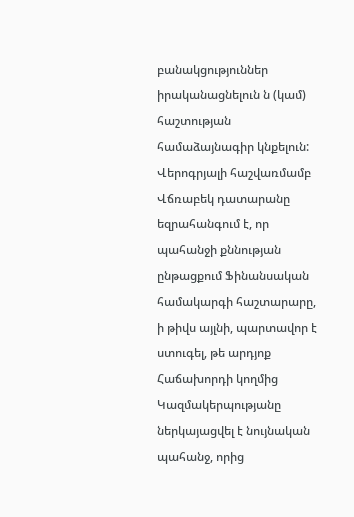բանակցություններ իրականացնելուն ն (կամ) հաշտության համաձայնագիր կնքելուն:
Վերոգրյալի հաշվառմամբ Վճռաբեկ դատարանը եզրահանգում է, որ պահանջի քննության ընթացքում Ֆինանսական համակարգի հաշտարարը, ի թիվս այլնի, պարտավոր է ստուգել, թե արդյոք Հաճախորդի կողմից Կազմակերպությանը ներկայացվել է նույնական պահանջ, որից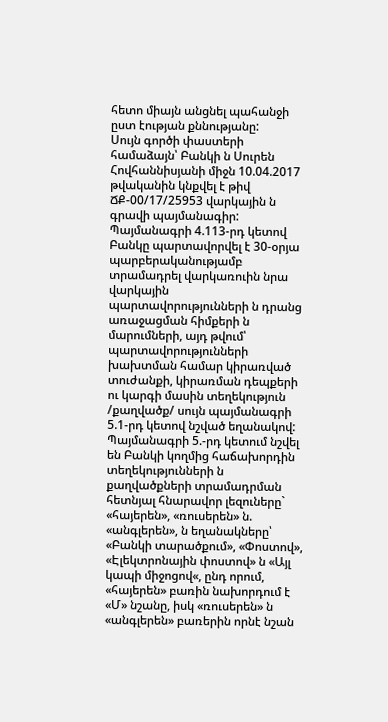հետո միայն անցնել պահանջի ըստ էության քննությանը:
Սույն գործի փաստերի համաձայն՝ Բանկի ն Սուրեն Հովհաննիսյանի միջն 10.04.2017 թվականին կնքվել է թիվ ՃՔ-00/17/25953 վարկային ն գրավի պայմանագիր: Պայմանագրի 4.113-րդ կետով Բանկը պարտավորվել է 30-օրյա պարբերականությամբ տրամադրել վարկառուին նրա վարկային պարտավորությունների ն դրանց առաջացման հիմքերի ն մարումների, այդ թվում՝ պարտավորությունների խախտման համար կիրառված տուժանքի, կիրառման դեպքերի ու կարգի մասին տեղեկություն /քաղվածք/ սույն պայմանագրի 5.1-րդ կետով նշված եղանակով: Պայմանագրի 5.-րդ կետում նշվել են Բանկի կողմից հաճախորդին տեղեկությունների ն քաղվածքների տրամադրման հետնյալ հնարավոր լեզուները` «հայերեն», «ռուսերեն» ն. «անգլերեն», ն եղանակները՝ «Բանկի տարածքում», «Փոստով», «Էլեկտրոնային փոստով» ն «Այլ կապի միջոցով«, ընդ որում, «հայերեն» բառին նախորդում է «Մ» նշանը, իսկ «ռուսերեն» ն «անգլերեն» բառերին որնէ նշան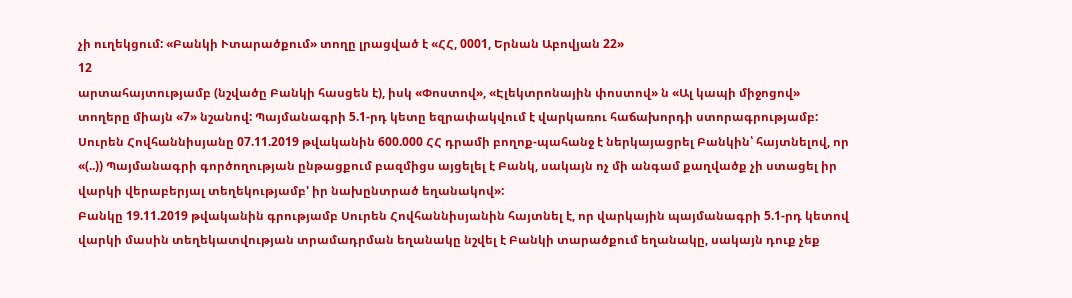չի ուղեկցում: «Բանկի Ւտարածքում» տողը լրացված է «ՀՀ, 0001, Երնան Աբովյան 22»
12
արտահայտությամբ (նշվածը Բանկի հասցեն է), իսկ «Փոստով», «Էլեկտրոնային փոստով» ն «Ալ կապի միջոցով» տողերը միայն «7» նշանով: Պայմանագրի 5.1-րդ կետը եզրափակվում է վարկառու հաճախորդի ստորագրությամբ:
Սուրեն Հովհաննիսյանը 07.11.2019 թվականին 600.000 ՀՀ դրամի բողոք-պահանջ է ներկայացրել Բանկին՝ հայտնելով, որ «(..)) Պայմանագրի գործողության ընթացքում բազմիցս այցելել է Բանկ, սակայն ոչ մի անգամ քաղվածք չի ստացել իր վարկի վերաբերյալ տեղեկությամբ' իր նախընտրած եղանակով»:
Բանկը 19.11.2019 թվականին գրությամբ Սուրեն Հովհաննիսյանին հայտնել է, որ վարկային պայմանագրի 5.1-րդ կետով վարկի մասին տեղեկատվության տրամադրման եղանակը նշվել է Բանկի տարածքում եղանակը, սակայն դուք չեք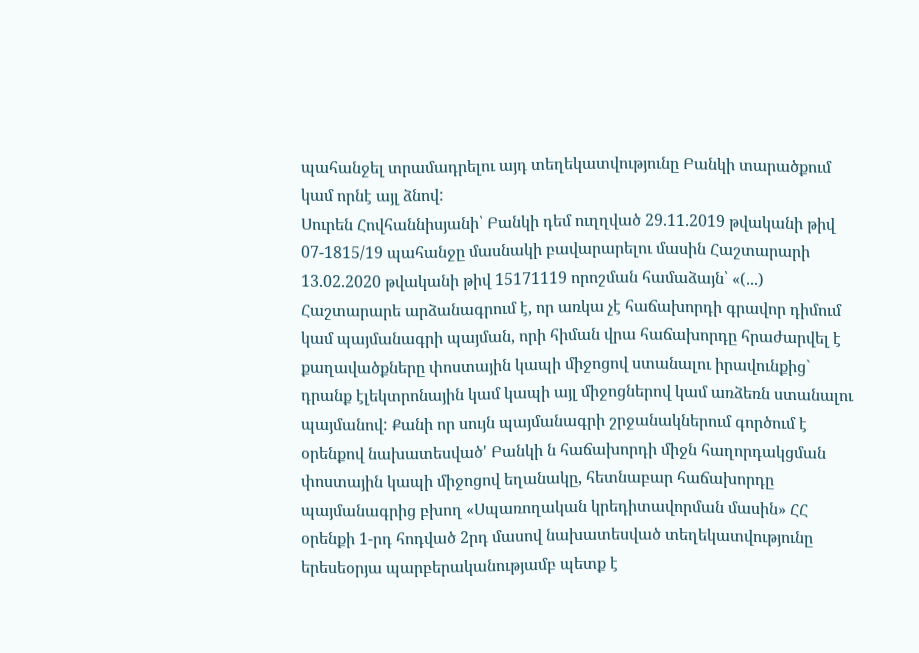պահանջել տրամադրելու այդ տեղեկատվությունը Բանկի տարածքում կամ որնէ այլ ձնով:
Սուրեն Հովհաննիսյանի՝ Բանկի դեմ ուղղված 29.11.2019 թվականի թիվ 07-1815/19 պահանջը մասնակի բավարարելու մասին Հաշտարարի 13.02.2020 թվականի թիվ 15171119 որոշման համաձայն՝ «(...) Հաշտարարե արձանագրում է, որ առկա չէ հաճախորդի գրավոր դիմում կամ պայմանագրի պայման, որի հիման վրա հաճախորդը հրաժարվել է քաղավածքները փոստային կապի միջոցով ստանալու իրավունքից` դրանք էլեկտրոնային կամ կապի այլ միջոցներով կամ առձեռն ստանալու պայմանով: Քանի որ սույն պայմանագրի շրջանակներում գործում է օրենքով նախատեսված' Բանկի ն հաճախորդի միջն հաղորդակցման փոստային կապի միջոցով եղանակը, հետնաբար հաճախորդը պայմանագրից բխող «Սպառողական կրեդիտավորման մասին» ՀՀ օրենքի 1-րդ հոդված 2րդ մասով նախատեսված տեղեկատվությունը երեսեօրյա պարբերականությամբ պետք է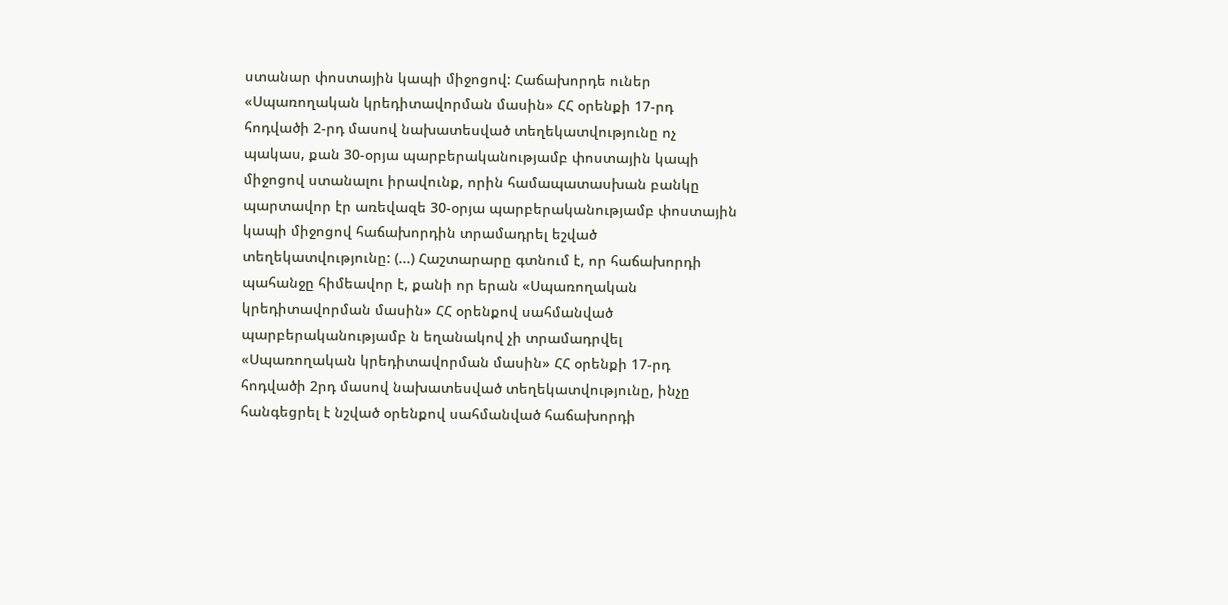ստանար փոստային կապի միջոցով: Հաճախորդե ուներ «Սպառողական կրեդիտավորման մասին» ՀՀ օրենքի 17-րդ հոդվածի 2-րդ մասով նախատեսված տեղեկատվությունը ոչ պակաս, քան 30-օրյա պարբերականությամբ փոստային կապի միջոցով ստանալու իրավունք, որին համապատասխան բանկը պարտավոր էր առեվազե 30-օրյա պարբերականությամբ փոստային կապի միջոցով հաճախորդին տրամադրել եշված տեղեկատվությունը: (...) Հաշտարարը գտնում է, որ հաճախորդի պահանջը հիմեավոր է, քանի որ երան «Սպառողական կրեդիտավորման մասին» ՀՀ օրենքով սահմանված պարբերականությամբ ն եղանակով չի տրամադրվել «Սպառողական կրեդիտավորման մասին» ՀՀ օրենքի 17-րդ հոդվածի 2րդ մասով նախատեսված տեղեկատվությունը, ինչը հանգեցրել է նշված օրենքով սահմանված հաճախորդի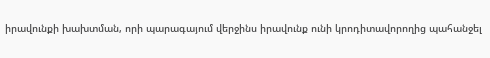իրավունքի խախտման, որի պարագայում վերջինս իրավունք ունի կրոդիտավորողից պահանջել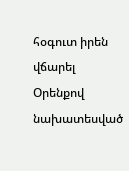հօգուտ իրեն վճարել Օրենքով նախատեսված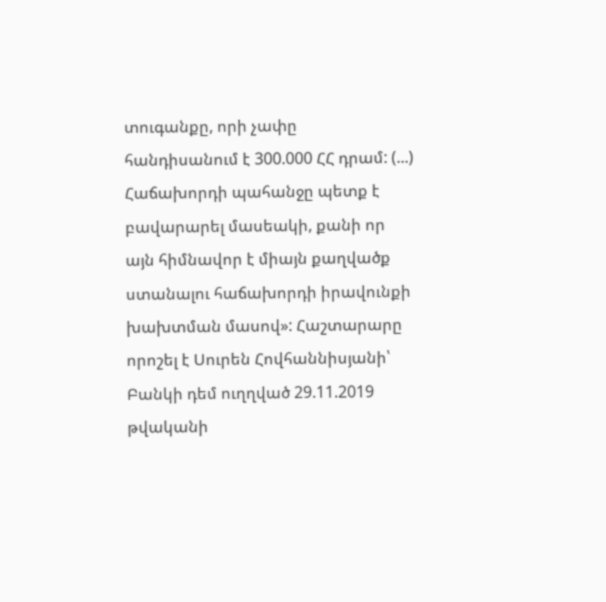տուգանքը, որի չափը հանդիսանում է 300.000 ՀՀ դրամ: (...) Հաճախորդի պահանջը պետք է բավարարել մասեակի, քանի որ այն հիմնավոր է միայն քաղվածք ստանալու հաճախորդի իրավունքի խախտման մասով»: Հաշտարարը որոշել է Սուրեն Հովհաննիսյանի՝ Բանկի դեմ ուղղված 29.11.2019 թվականի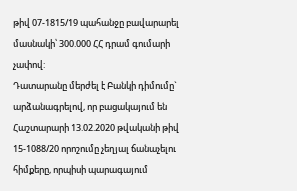թիվ 07-1815/19 պահանջը բավարարել մասնակի՝ 300.000 ՀՀ դրամ գումարի չափով:
Դատարանը մերժել է Բանկի դիմումը` արձանագրելով, որ բացակայում են Հաշտարարի 13.02.2020 թվականի թիվ 15-1088/20 որոշումը չեղյալ ճանաչելու հիմքերը, որպիսի պարագայում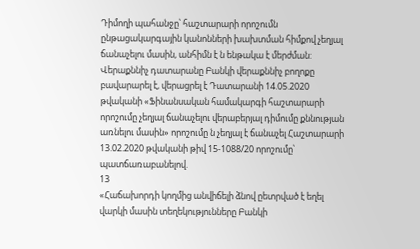Դիմողի պահանջը՝ հաշտարարի որոշումն ընթացակարգային կանոնների խախտման հիմքով չեղյալ ճանաչելու մասին, անհիմն է ն ենթակա է մերժման:
Վերաքննիչ դատարանը Բանկի վերաքննիչ բողոքը բավարարել է, վերացրել է Դատարանի 14.05.2020 թվականի «Ֆինանսական համակարգի հաշտարարի որոշումը չեղյալ ճանաչելու վերաբերյալ դիմումը քննության առնելու մասին» որոշումը ն չեղյալ է ճանաչել Հաշտարարի 13.02.2020 թվականի թիվ 15-1088/20 որոշումը՝ պատճառաբանելով.
13
«Հաճախորդի կողմից անվիճելի ձնով ըետրված է եղել վարկի մասին տեղեկությունները Բանկի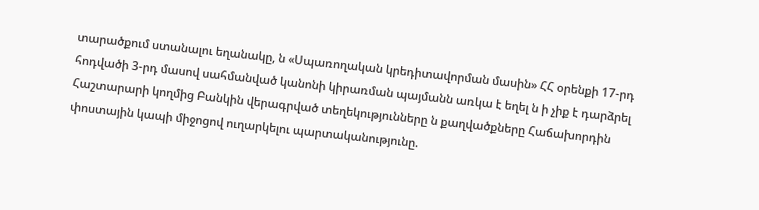տարածքում ստանալու եղանակը, ն «Սպառողական կրեդիտավորման մասին» ՀՀ օրենքի 17-րդ հոդվածի 3-րդ մասով սահմանված կանոնի կիրառման պայմանն առկա է եղել ն ի չիք է դարձրել Հաշտարարի կողմից Բանկին վերագրված տեղեկությունները ն քաղվածքները Հաճախորդին փոստային կապի միջոցով ուղարկելու պարտականությունը.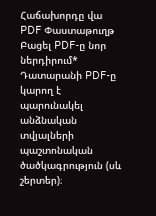Հաճախորդը վա
PDF Փաստաթուղթ
Բացել PDF-ը նոր ներդիրում* Դատարանի PDF-ը կարող է պարունակել անձնական տվյալների պաշտոնական ծածկագրություն (սև շերտեր)։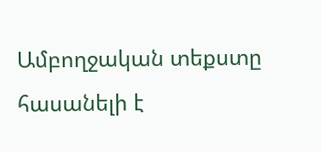Ամբողջական տեքստը հասանելի է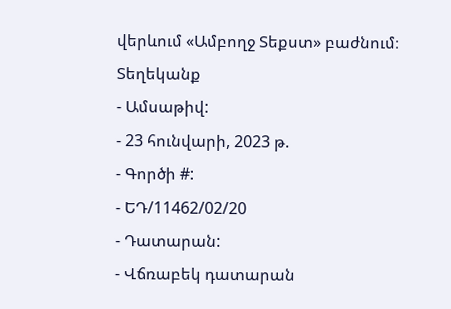վերևում «Ամբողջ Տեքստ» բաժնում։
Տեղեկանք
- Ամսաթիվ:
- 23 հունվարի, 2023 թ.
- Գործի #:
- ԵԴ/11462/02/20
- Դատարան:
- Վճռաբեկ դատարան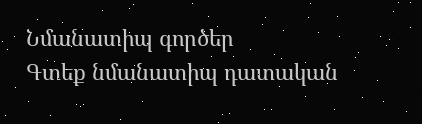Նմանատիպ գործեր
Գտեք նմանատիպ դատական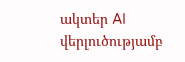ակտեր AI վերլուծությամբ